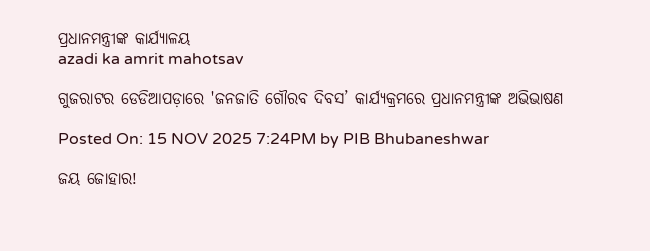ପ୍ରଧାନମନ୍ତ୍ରୀଙ୍କ କାର୍ଯ୍ୟାଳୟ
azadi ka amrit mahotsav

ଗୁଜରାଟର ଡେଡିଆପଡ଼ାରେ 'ଜନଜାତି ଗୌରବ ଦିବସ’ କାର୍ଯ୍ୟକ୍ରମରେ ପ୍ରଧାନମନ୍ତ୍ରୀଙ୍କ ଅଭିଭାଷଣ

Posted On: 15 NOV 2025 7:24PM by PIB Bhubaneshwar

ଜୟ ଜୋହାର!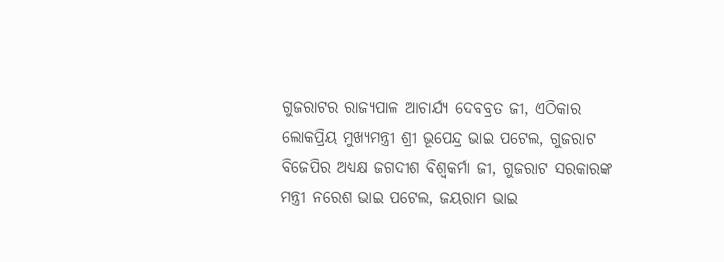ଗୁଜରାଟର ରାଜ୍ୟପାଳ ଆଚାର୍ଯ୍ୟ ଦେବବ୍ରତ ଜୀ, ଏଠିକାର ଲୋକପ୍ରିୟ ମୁଖ୍ୟମନ୍ତ୍ରୀ ଶ୍ରୀ ଭୂପେନ୍ଦ୍ର ଭାଇ ପଟେଲ, ଗୁଜରାଟ ବିଜେପିର ଅଧ୍ୟକ୍ଷ ଜଗଦୀଶ ବିଶ୍ୱକର୍ମା ଜୀ, ଗୁଜରାଟ ସରକାରଙ୍କ ମନ୍ତ୍ରୀ ନରେଶ ଭାଇ ପଟେଲ, ଜୟରାମ ଭାଇ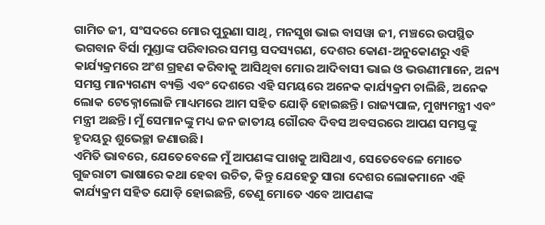ଗାମିତ ଜୀ, ସଂସଦରେ ମୋର ପୁରୁଣା ସାଥି, ମନସୁଖ ଭାଇ ବାସୱା ଜୀ, ମଞ୍ଚରେ ଉପସ୍ଥିତ ଭଗବାନ ବିର୍ସା ମୁଣ୍ଡାଙ୍କ ପରିବାରର ସମସ୍ତ ସଦସ୍ୟଗଣ, ଦେଶର କୋଣ-ଅନୁକୋଣରୁ ଏହି କାର୍ଯ୍ୟକ୍ରମରେ ଅଂଶ ଗ୍ରହଣ କରିବାକୁ ଆସିଥିବା ମୋର ଆଦିବାସୀ ଭାଇ ଓ ଭଉଣୀମାନେ, ଅନ୍ୟ ସମସ୍ତ ମାନ୍ୟଗଣ୍ୟ ବ୍ୟକ୍ତି ଏବଂ ଦେଶରେ ଏହି ସମୟରେ ଅନେକ କାର୍ଯ୍ୟକ୍ରମ ଚାଲିଛି, ଅନେକ ଲୋକ ଟେକ୍ନୋଲୋଜି ମାଧ୍ୟମରେ ଆମ ସହିତ ଯୋଡ଼ି ହୋଇଛନ୍ତି। ରାଜ୍ୟପାଳ, ମୁଖ୍ୟମନ୍ତ୍ରୀ ଏବଂ ମନ୍ତ୍ରୀ ଅଛନ୍ତି। ମୁଁ ସେମାନଙ୍କୁ ମଧ୍ୟ ଜନ ଜାତୀୟ ଗୌରବ ଦିବସ ଅବସରରେ ଆପଣ ସମସ୍ତଙ୍କୁ ହୃଦୟରୁ ଶୁଭେଚ୍ଛା ଜଣାଉଛି।
ଏମିତି ଭାବରେ, ଯେତେବେଳେ ମୁଁ ଆପଣଙ୍କ ପାଖକୁ ଆସିଥାଏ, ସେତେବେଳେ ମୋତେ ଗୁଜରାଟୀ ଭାଷାରେ କଥା ହେବା ଉଚିତ, କିନ୍ତୁ ଯେହେତୁ ସାରା ଦେଶର ଲୋକମାନେ ଏହି କାର୍ଯ୍ୟକ୍ରମ ସହିତ ଯୋଡ଼ି ହୋଇଛନ୍ତି, ତେଣୁ ମୋତେ ଏବେ ଆପଣଙ୍କ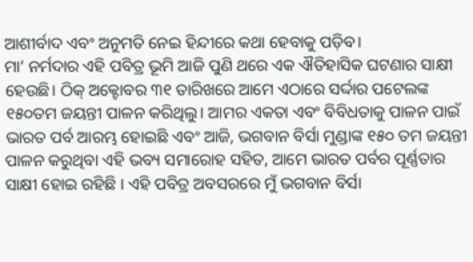ଆଶୀର୍ବାଦ ଏବଂ ଅନୁମତି ନେଇ ହିନ୍ଦୀରେ କଥା ହେବାକୁ ପଡ଼ିବ।
ମା’ ନର୍ମଦାର ଏହି ପବିତ୍ର ଭୂମି ଆଜି ପୁଣି ଥରେ ଏକ ଐତିହାସିକ ଘଟଣାର ସାକ୍ଷୀ ହେଉଛି। ଠିକ୍ ଅକ୍ଟୋବର ୩୧ ତାରିଖରେ ଆମେ ଏଠାରେ ସର୍ଦ୍ଦାର ପଟେଲଙ୍କ ୧୫୦ତମ ଜୟନ୍ତୀ ପାଳନ କରିଥିଲୁ। ଆମର ଏକତା ଏବଂ ବିବିଧତାକୁ ପାଳନ ପାଇଁ ଭାରତ ପର୍ବ ଆରମ୍ଭ ହୋଇଛି ଏବଂ ଆଜି, ଭଗବାନ ବିର୍ସା ମୁଣ୍ଡାଙ୍କ ୧୫୦ ତମ ଜୟନ୍ତୀ ପାଳନ କରୁଥିବା ଏହି ଭବ୍ୟ ସମାରୋହ ସହିତ, ଆମେ ଭାରତ ପର୍ବର ପୂର୍ଣ୍ଣତାର ସାକ୍ଷୀ ହୋଇ ରହିଛି । ଏହି ପବିତ୍ର ଅବସରରେ ମୁଁ ଭଗବାନ ବିର୍ସା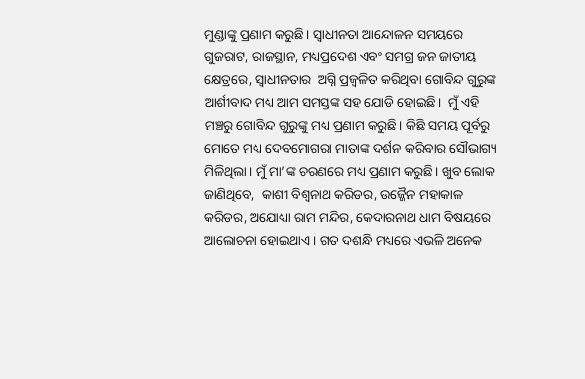ମୁଣ୍ଡାଙ୍କୁ ପ୍ରଣାମ କରୁଛି। ସ୍ୱାଧୀନତା ଆନ୍ଦୋଳନ ସମୟରେ ଗୁଜରାଟ, ରାଜସ୍ଥାନ, ମଧ୍ୟପ୍ରଦେଶ ଏବଂ ସମଗ୍ର ଜନ ଜାତୀୟ କ୍ଷେତ୍ରରେ, ସ୍ୱାଧୀନତାର  ଅଗ୍ନି ପ୍ରଜ୍ଵଳିତ କରିଥିବା ଗୋବିନ୍ଦ ଗୁରୁଙ୍କ ଆର୍ଶୀବାଦ ମଧ୍ୟ ଆମ ସମସ୍ତଙ୍କ ସହ ଯୋଡି ହୋଇଛି।  ମୁଁ ଏହି ମଞ୍ଚରୁ ଗୋବିନ୍ଦ ଗୁରୁଙ୍କୁ ମଧ୍ୟ ପ୍ରଣାମ କରୁଛି। କିଛି ସମୟ ପୂର୍ବରୁ ମୋତେ ମଧ୍ୟ ଦେବମୋଗରା ମାତାଙ୍କ ଦର୍ଶନ କରିବାର ସୌଭାଗ୍ୟ ମିଳିଥିଲା। ମୁଁ ମା’ଙ୍କ ଚରଣରେ ମଧ୍ୟ ପ୍ରଣାମ କରୁଛି। ଖୁବ ଲୋକ ଜାଣିଥିବେ,  କାଶୀ ବିଶ୍ୱନାଥ କରିଡର, ଉଜ୍ଜୈନ ମହାକାଳ କରିଡର, ଅଯୋଧ୍ୟା ରାମ ମନ୍ଦିର, କେଦାରନାଥ ଧାମ ବିଷୟରେ ଆଲୋଚନା ହୋଇଥାଏ । ଗତ ଦଶନ୍ଧି ମଧ୍ୟରେ ଏଭଳି ଅନେକ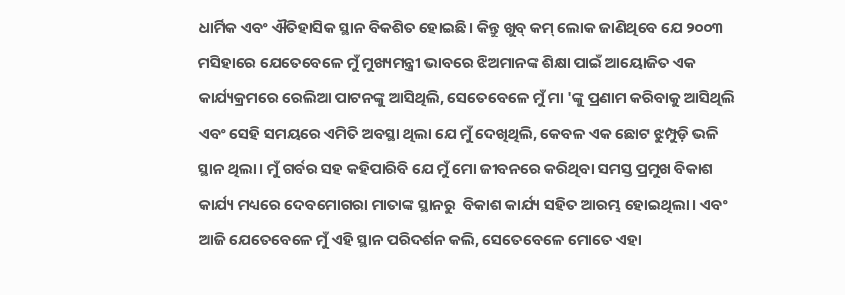ଧାର୍ମିକ ଏବଂ ଐତିହାସିକ ସ୍ଥାନ ବିକଶିତ ହୋଇଛି। କିନ୍ତୁ ଖୁବ୍ କମ୍ ଲୋକ ଜାଣିଥିବେ ଯେ ୨୦୦୩ ମସିହାରେ ଯେତେବେଳେ ମୁଁ ମୁଖ୍ୟମନ୍ତ୍ରୀ ଭାବରେ ଝିଅମାନଙ୍କ ଶିକ୍ଷା ପାଇଁ ଆୟୋଜିତ ଏକ କାର୍ଯ୍ୟକ୍ରମରେ ରେଲିଆ ପାଟନଙ୍କୁ ଆସିଥିଲି, ସେତେବେଳେ ମୁଁ ମା 'ଙ୍କୁ ପ୍ରଣାମ କରିବାକୁ ଆସିଥିଲି ଏବଂ ସେହି ସମୟରେ ଏମିତି ଅବସ୍ଥା ଥିଲା ଯେ ମୁଁ ଦେଖିଥିଲି, କେବଳ ଏକ ଛୋଟ ଝୁମ୍ପୁଡ଼ି ଭଳି ସ୍ଥାନ ଥିଲା। ମୁଁ ଗର୍ବର ସହ କହିପାରିବି ଯେ ମୁଁ ମୋ ଜୀବନରେ କରିଥିବା ସମସ୍ତ ପ୍ରମୁଖ ବିକାଶ କାର୍ଯ୍ୟ ମଧ୍ୟରେ ଦେବମୋଗରା ମାତାଙ୍କ ସ୍ଥାନରୁ  ବିକାଶ କାର୍ଯ୍ୟ ସହିତ ଆରମ୍ଭ ହୋଇଥିଲା। ଏବଂ ଆଜି ଯେତେବେଳେ ମୁଁ ଏହି ସ୍ଥାନ ପରିଦର୍ଶନ କଲି, ସେତେବେଳେ ମୋତେ ଏହା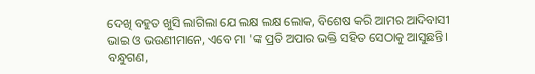ଦେଖି ବହୁତ ଖୁସି ଲାଗିଲା ଯେ ଲକ୍ଷ ଲକ୍ଷ ଲୋକ, ବିଶେଷ କରି ଆମର ଆଦିବାସୀ ଭାଇ ଓ ଭଉଣୀମାନେ, ଏବେ ମା 'ଙ୍କ ପ୍ରତି ଅପାର ଭକ୍ତି ସହିତ ସେଠାକୁ ଆସୁଛନ୍ତି।
ବନ୍ଧୁଗଣ,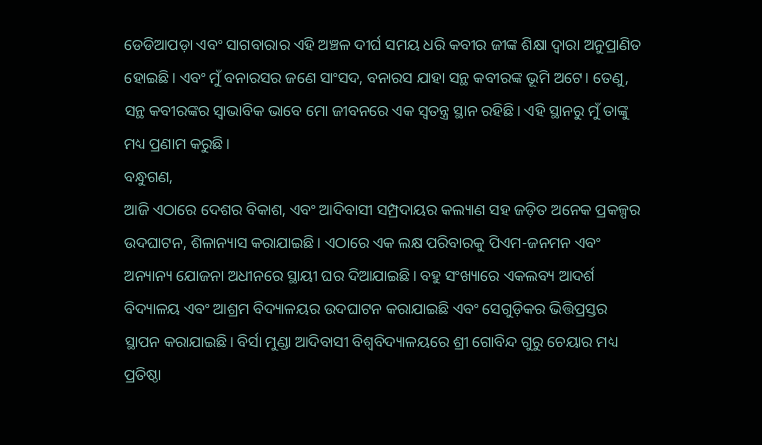ଡେଡିଆପଡ଼ା ଏବଂ ସାଗବାରାର ଏହି ଅଞ୍ଚଳ ଦୀର୍ଘ ସମୟ ଧରି କବୀର ଜୀଙ୍କ ଶିକ୍ଷା ଦ୍ୱାରା ଅନୁପ୍ରାଣିତ ହୋଇଛି। ଏବଂ ମୁଁ ବନାରସର ଜଣେ ସାଂସଦ, ବନାରସ ଯାହା ସନ୍ଥ କବୀରଙ୍କ ଭୂମି ଅଟେ। ତେଣୁ, ସନ୍ଥ କବୀରଙ୍କର ସ୍ୱାଭାବିକ ଭାବେ ମୋ ଜୀବନରେ ଏକ ସ୍ୱତନ୍ତ୍ର ସ୍ଥାନ ରହିଛି। ଏହି ସ୍ଥାନରୁ ମୁଁ ତାଙ୍କୁ ମଧ୍ୟ ପ୍ରଣାମ କରୁଛି।
ବନ୍ଧୁଗଣ,
ଆଜି ଏଠାରେ ଦେଶର ବିକାଶ, ଏବଂ ଆଦିବାସୀ ସମ୍ପ୍ରଦାୟର କଲ୍ୟାଣ ସହ ଜଡ଼ିତ ଅନେକ ପ୍ରକଳ୍ପର ଉଦଘାଟନ, ଶିଳାନ୍ୟାସ କରାଯାଇଛି। ଏଠାରେ ଏକ ଲକ୍ଷ ପରିବାରକୁ ପିଏମ-ଜନମନ ଏବଂ ଅନ୍ୟାନ୍ୟ ଯୋଜନା ଅଧୀନରେ ସ୍ଥାୟୀ ଘର ଦିଆଯାଇଛି। ବହୁ ସଂଖ୍ୟାରେ ଏକଲବ୍ୟ ଆଦର୍ଶ ବିଦ୍ୟାଳୟ ଏବଂ ଆଶ୍ରମ ବିଦ୍ୟାଳୟର ଉଦଘାଟନ କରାଯାଇଛି ଏବଂ ସେଗୁଡ଼ିକର ଭିତ୍ତିପ୍ରସ୍ତର ସ୍ଥାପନ କରାଯାଇଛି। ବିର୍ସା ମୁଣ୍ଡା ଆଦିବାସୀ ବିଶ୍ୱବିଦ୍ୟାଳୟରେ ଶ୍ରୀ ଗୋବିନ୍ଦ ଗୁରୁ ଚେୟାର ମଧ୍ୟ ପ୍ରତିଷ୍ଠା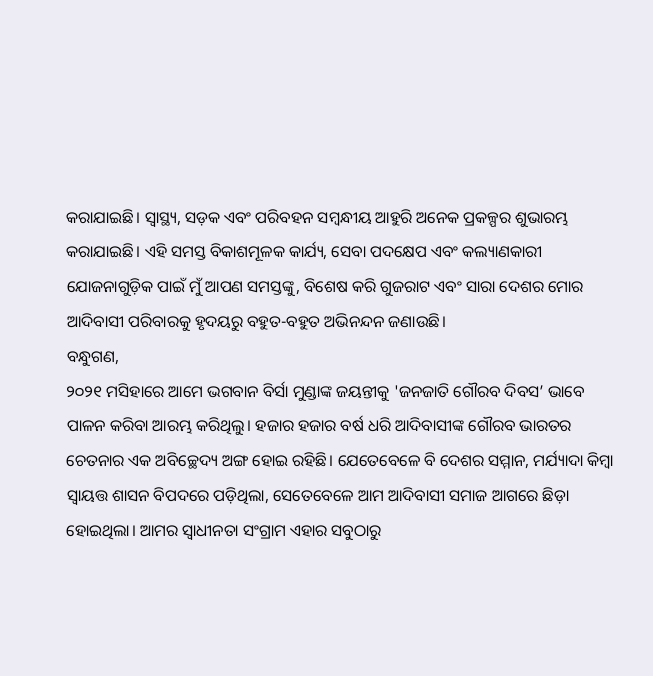କରାଯାଇଛି। ସ୍ୱାସ୍ଥ୍ୟ, ସଡ଼କ ଏବଂ ପରିବହନ ସମ୍ବନ୍ଧୀୟ ଆହୁରି ଅନେକ ପ୍ରକଳ୍ପର ଶୁଭାରମ୍ଭ କରାଯାଇଛି। ଏହି ସମସ୍ତ ବିକାଶମୂଳକ କାର୍ଯ୍ୟ, ସେବା ପଦକ୍ଷେପ ଏବଂ କଲ୍ୟାଣକାରୀ ଯୋଜନାଗୁଡ଼ିକ ପାଇଁ ମୁଁ ଆପଣ ସମସ୍ତଙ୍କୁ, ବିଶେଷ କରି ଗୁଜରାଟ ଏବଂ ସାରା ଦେଶର ମୋର ଆଦିବାସୀ ପରିବାରକୁ ହୃଦୟରୁ ବହୁତ-ବହୁତ ଅଭିନନ୍ଦନ ଜଣାଉଛି।
ବନ୍ଧୁଗଣ,
୨୦୨୧ ମସିହାରେ ଆମେ ଭଗବାନ ବିର୍ସା ମୁଣ୍ଡାଙ୍କ ଜୟନ୍ତୀକୁ 'ଜନଜାତି ଗୌରବ ଦିବସ’ ଭାବେ ପାଳନ କରିବା ଆରମ୍ଭ କରିଥିଲୁ। ହଜାର ହଜାର ବର୍ଷ ଧରି ଆଦିବାସୀଙ୍କ ଗୌରବ ଭାରତର ଚେତନାର ଏକ ଅବିଚ୍ଛେଦ୍ୟ ଅଙ୍ଗ ହୋଇ ରହିଛି। ଯେତେବେଳେ ବି ଦେଶର ସମ୍ମାନ, ମର୍ଯ୍ୟାଦା କିମ୍ବା ସ୍ୱାୟତ୍ତ ଶାସନ ବିପଦରେ ପଡ଼ିଥିଲା, ସେତେବେଳେ ଆମ ଆଦିବାସୀ ସମାଜ ଆଗରେ ଛିଡ଼ା ହୋଇଥିଲା। ଆମର ସ୍ୱାଧୀନତା ସଂଗ୍ରାମ ଏହାର ସବୁଠାରୁ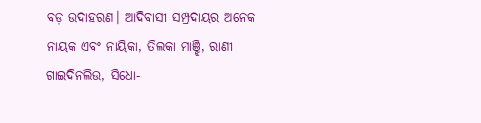ବଡ଼ ଉଦାହରଣ। ଆଦିବାସୀ ସମ୍ପ୍ରଦାୟର ଅନେକ ନାୟକ ଏବଂ ନାୟିକା, ତିଲକା ମାଞ୍ଝି, ରାଣୀ ଗାଇଦିନଲିଉ, ସିଧୋ-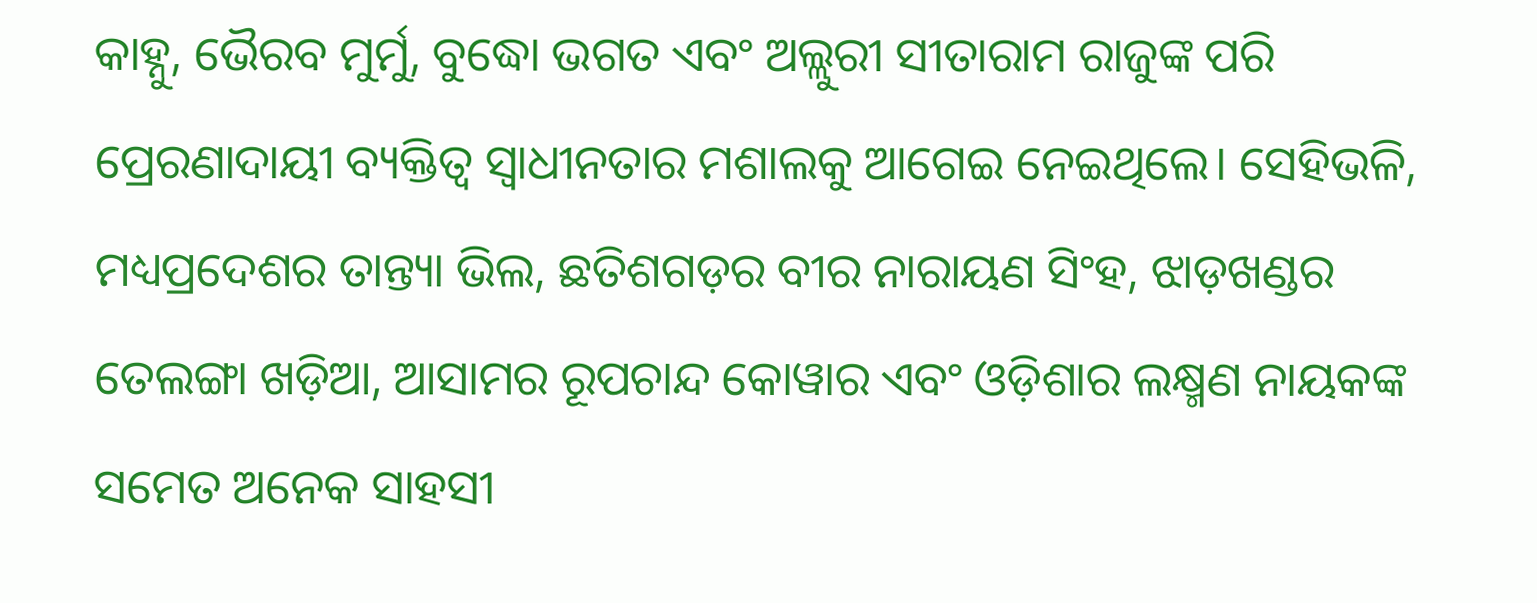କାହ୍ନୁ, ଭୈରବ ମୁର୍ମୁ, ବୁଦ୍ଧୋ ଭଗତ ଏବଂ ଅଲ୍ଲୁରୀ ସୀତାରାମ ରାଜୁଙ୍କ ପରି ପ୍ରେରଣାଦାୟୀ ବ୍ୟକ୍ତିତ୍ୱ ସ୍ୱାଧୀନତାର ମଶାଲକୁ ଆଗେଇ ନେଇଥିଲେ। ସେହିଭଳି, ମଧ୍ୟପ୍ରଦେଶର ତାନ୍ତ୍ୟା ଭିଲ, ଛତିଶଗଡ଼ର ବୀର ନାରାୟଣ ସିଂହ, ଝାଡ଼ଖଣ୍ଡର ତେଲଙ୍ଗା ଖଡ଼ିଆ, ଆସାମର ରୂପଚାନ୍ଦ କୋୱାର ଏବଂ ଓଡ଼ିଶାର ଲକ୍ଷ୍ମଣ ନାୟକଙ୍କ ସମେତ ଅନେକ ସାହସୀ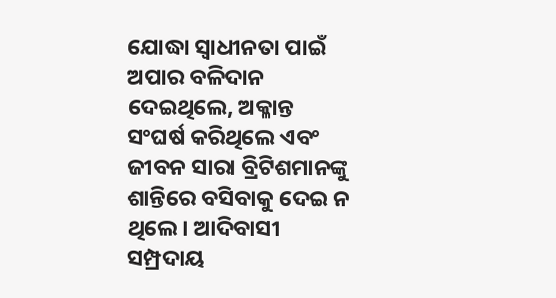ଯୋଦ୍ଧା ସ୍ୱାଧୀନତା ପାଇଁ ଅପାର ବଳିଦାନ ଦେଇଥିଲେ, ଅକ୍ଳାନ୍ତ ସଂଘର୍ଷ କରିଥିଲେ ଏବଂ ଜୀବନ ସାରା ବ୍ରିଟିଶମାନଙ୍କୁ ଶାନ୍ତିରେ ବସିବାକୁ ଦେଇ ନ ଥିଲେ। ଆଦିବାସୀ ସମ୍ପ୍ରଦାୟ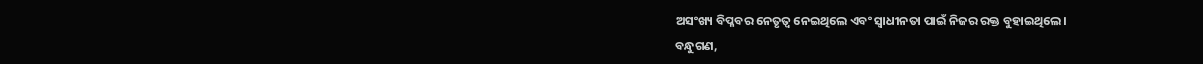ଅସଂଖ୍ୟ ବିପ୍ଳବର ନେତୃତ୍ୱ ନେଇଥିଲେ ଏବଂ ସ୍ୱାଧୀନତା ପାଇଁ ନିଜର ରକ୍ତ ବୁହାଇଥିଲେ।
ବନ୍ଧୁଗଣ,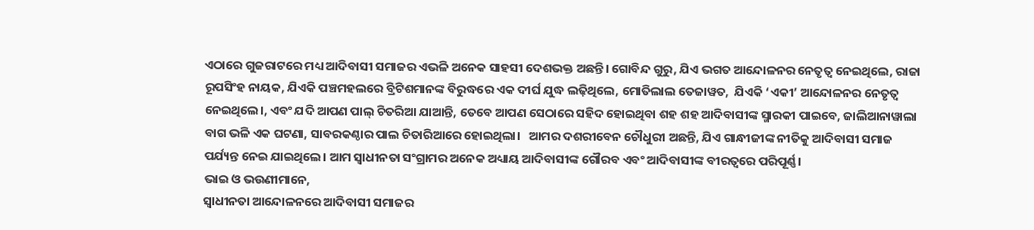ଏଠାରେ ଗୁଜରାଟରେ ମଧ୍ୟ ଆଦିବାସୀ ସମାଜର ଏଭଳି ଅନେକ ସାହସୀ ଦେଶଭକ୍ତ ଅଛନ୍ତି। ଗୋବିନ୍ଦ ଗୁରୁ, ଯିଏ ଭଗତ ଆନ୍ଦୋଳନର ନେତୃତ୍ୱ ନେଇଥିଲେ, ରାଜା ରୂପସିଂହ ନାୟକ, ଯିଏକି ପଞ୍ଚମହଲରେ ବ୍ରିଟିଶମାନଙ୍କ ବିରୁଦ୍ଧରେ ଏକ ଦୀର୍ଘ ଯୁଦ୍ଧ ଲଢ଼ିଥିଲେ, ମୋତିଲାଲ ତେଜାୱତ,  ଯିଏକି ‘ଏକୀ’ ଆନ୍ଦୋଳନର ନେତୃତ୍ୱ ନେଇଥିଲେ।, ଏବଂ ଯଦି ଆପଣ ପାଲ୍ ଚିତରିଆ ଯାଆନ୍ତି, ତେବେ ଆପଣ ସେଠାରେ ସହିଦ ହୋଇଥିବା ଶହ ଶହ ଆଦିବାସୀଙ୍କ ସ୍ମାରକୀ ପାଇବେ, ଜାଲିଆନାୱାଲା ବାଗ ଭଳି ଏକ ଘଟଣା, ସାବରକଣ୍ଠାର ପାଲ ଚିତାରିଆରେ ହୋଇଥିଲା।   ଆମର ଦଶରୀବେନ ଚୌଧୁରୀ ଅଛନ୍ତି, ଯିଏ ଗାନ୍ଧୀଜୀଙ୍କ ନୀତିକୁ ଆଦିବାସୀ ସମାଜ ପର୍ଯ୍ୟନ୍ତ ନେଇ ଯାଇଥିଲେ। ଆମ ସ୍ୱାଧୀନତା ସଂଗ୍ରାମର ଅନେକ ଅଧ୍ୟାୟ ଆଦିବାସୀଙ୍କ ଗୌରବ ଏବଂ ଆଦିବାସୀଙ୍କ ବୀରତ୍ୱରେ ପରିପୂର୍ଣ୍ଣ।
ଭାଇ ଓ ଭଉଣୀମାନେ,
ସ୍ୱାଧୀନତା ଆନ୍ଦୋଳନରେ ଆଦିବାସୀ ସମାଜର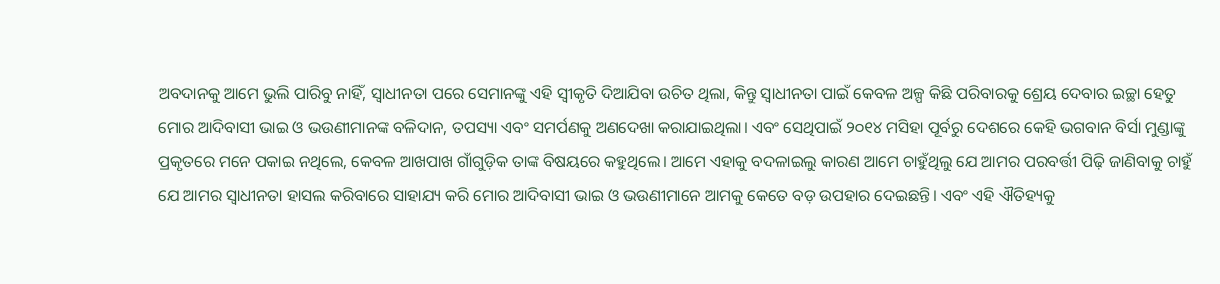ଅବଦାନକୁ ଆମେ ଭୁଲି ପାରିବୁ ନାହିଁ, ସ୍ୱାଧୀନତା ପରେ ସେମାନଙ୍କୁ ଏହି ସ୍ୱୀକୃତି ଦିଆଯିବା ଉଚିତ ଥିଲା, କିନ୍ତୁ ସ୍ୱାଧୀନତା ପାଇଁ କେବଳ ଅଳ୍ପ କିଛି ପରିବାରକୁ ଶ୍ରେୟ ଦେବାର ଇଚ୍ଛା ହେତୁ ମୋର ଆଦିବାସୀ ଭାଇ ଓ ଭଉଣୀମାନଙ୍କ ବଳିଦାନ, ତପସ୍ୟା ଏବଂ ସମର୍ପଣକୁ ଅଣଦେଖା କରାଯାଇଥିଲା। ଏବଂ ସେଥିପାଇଁ ୨୦୧୪ ମସିହା ପୂର୍ବରୁ ଦେଶରେ କେହି ଭଗବାନ ବିର୍ସା ମୁଣ୍ଡାଙ୍କୁ ପ୍ରକୃତରେ ମନେ ପକାଇ ନଥିଲେ, କେବଳ ଆଖପାଖ ଗାଁଗୁଡ଼ିକ ତାଙ୍କ ବିଷୟରେ କହୁଥିଲେ। ଆମେ ଏହାକୁ ବଦଳାଇଲୁ କାରଣ ଆମେ ଚାହୁଁଥିଲୁ ଯେ ଆମର ପରବର୍ତ୍ତୀ ପିଢ଼ି ଜାଣିବାକୁ ଚାହୁଁ ଯେ ଆମର ସ୍ୱାଧୀନତା ହାସଲ କରିବାରେ ସାହାଯ୍ୟ କରି ମୋର ଆଦିବାସୀ ଭାଇ ଓ ଭଉଣୀମାନେ ଆମକୁ କେତେ ବଡ଼ ଉପହାର ଦେଇଛନ୍ତି। ଏବଂ ଏହି ଐତିହ୍ୟକୁ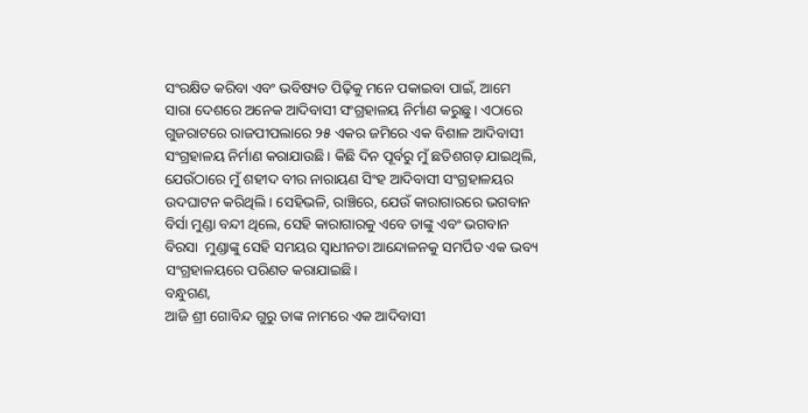ସଂରକ୍ଷିତ କରିବା ଏବଂ ଭବିଷ୍ୟତ ପିଢ଼ିକୁ ମନେ ପକାଇବା ପାଇଁ, ଆମେ ସାରା ଦେଶରେ ଅନେକ ଆଦିବାସୀ ସଂଗ୍ରହାଳୟ ନିର୍ମାଣ କରୁଛୁ। ଏଠାରେ ଗୁଜରାଟରେ ରାଜପୀପଲାରେ ୨୫ ଏକର ଜମିରେ ଏକ ବିଶାଳ ଆଦିବାସୀ ସଂଗ୍ରହାଳୟ ନିର୍ମାଣ କରାଯାଉଛି। କିଛି ଦିନ ପୂର୍ବରୁ ମୁଁ ଛତିଶଗଡ଼ ଯାଇଥିଲି, ଯେଉଁଠାରେ ମୁଁ ଶହୀଦ ବୀର ନାରାୟଣ ସିଂହ ଆଦିବାସୀ ସଂଗ୍ରହାଳୟର ଉଦଘାଟନ କରିଥିଲି। ସେହିଭଳି, ରାଞ୍ଚିରେ, ଯେଉଁ କାରାଗାରରେ ଭଗବାନ ବିର୍ସା ମୁଣ୍ଡା ବନ୍ଦୀ ଥିଲେ, ସେହି କାରାଗାରକୁ ଏବେ ତାଙ୍କୁ ଏବଂ ଭଗବାନ ବିରସା  ମୁଣ୍ଡାଙ୍କୁ ସେହି ସମୟର ସ୍ୱାଧୀନତା ଆନ୍ଦୋଳନକୁ ସମର୍ପିତ ଏକ ଭବ୍ୟ ସଂଗ୍ରହାଳୟରେ ପରିଣତ କରାଯାଇଛି।
ବନ୍ଧୁଗଣ,
ଆଜି ଶ୍ରୀ ଗୋବିନ୍ଦ ଗୁରୁ ତାଙ୍କ ନାମରେ ଏକ ଆଦିବାସୀ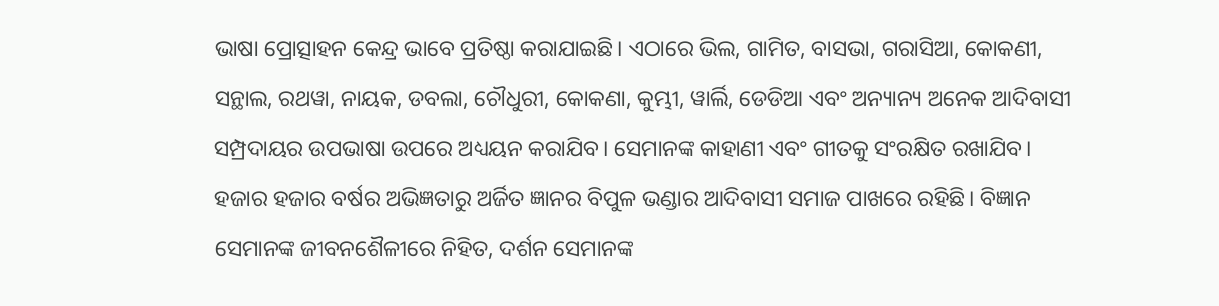ଭାଷା ପ୍ରୋତ୍ସାହନ କେନ୍ଦ୍ର ଭାବେ ପ୍ରତିଷ୍ଠା କରାଯାଇଛି। ଏଠାରେ ଭିଲ, ଗାମିତ, ବାସଭା, ଗରାସିଆ, କୋକଣୀ, ସନ୍ଥାଲ, ରଥୱା, ନାୟକ, ଡବଲା, ଚୌଧୁରୀ, କୋକଣା, କୁମ୍ଭୀ, ୱାର୍ଲି, ଡେଡିଆ ଏବଂ ଅନ୍ୟାନ୍ୟ ଅନେକ ଆଦିବାସୀ ସମ୍ପ୍ରଦାୟର ଉପଭାଷା ଉପରେ ଅଧ୍ୟୟନ କରାଯିବ। ସେମାନଙ୍କ କାହାଣୀ ଏବଂ ଗୀତକୁ ସଂରକ୍ଷିତ ରଖାଯିବ। ହଜାର ହଜାର ବର୍ଷର ଅଭିଜ୍ଞତାରୁ ଅର୍ଜିତ ଜ୍ଞାନର ବିପୁଳ ଭଣ୍ଡାର ଆଦିବାସୀ ସମାଜ ପାଖରେ ରହିଛି। ବିଜ୍ଞାନ ସେମାନଙ୍କ ଜୀବନଶୈଳୀରେ ନିହିତ, ଦର୍ଶନ ସେମାନଙ୍କ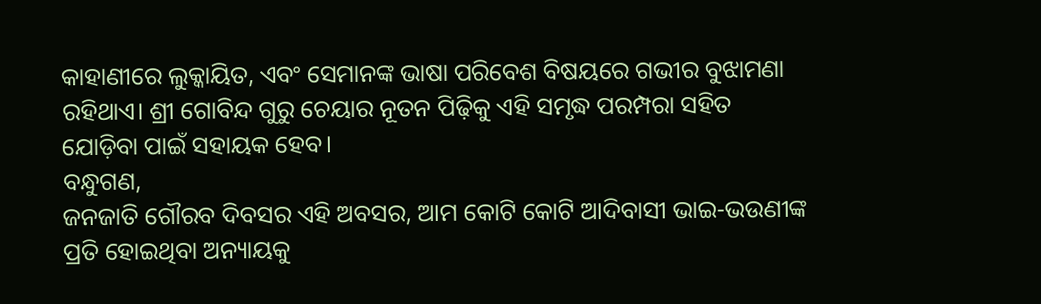କାହାଣୀରେ ଲୁକ୍କାୟିତ, ଏବଂ ସେମାନଙ୍କ ଭାଷା ପରିବେଶ ବିଷୟରେ ଗଭୀର ବୁଝାମଣା ରହିଥାଏ। ଶ୍ରୀ ଗୋବିନ୍ଦ ଗୁରୁ ଚେୟାର ନୂତନ ପିଢ଼ିକୁ ଏହି ସମୃଦ୍ଧ ପରମ୍ପରା ସହିତ ଯୋଡ଼ିବା ପାଇଁ ସହାୟକ ହେବ।
ବନ୍ଧୁଗଣ,
ଜନଜାତି ଗୌରବ ଦିବସର ଏହି ଅବସର, ଆମ କୋଟି କୋଟି ଆଦିବାସୀ ଭାଇ-ଭଉଣୀଙ୍କ ପ୍ରତି ହୋଇଥିବା ଅନ୍ୟାୟକୁ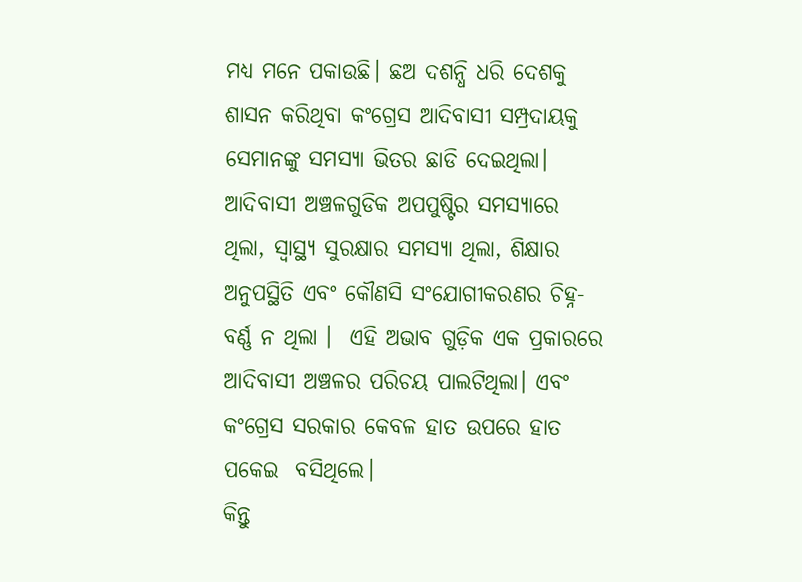ମଧ୍ୟ ମନେ ପକାଉଛି। ଛଅ ଦଶନ୍ଧି ଧରି ଦେଶକୁ ଶାସନ କରିଥିବା କଂଗ୍ରେସ ଆଦିବାସୀ ସମ୍ପ୍ରଦାୟକୁ ସେମାନଙ୍କୁ ସମସ୍ୟା ଭିତର ଛାଡି ଦେଇଥିଲା। ଆଦିବାସୀ ଅଞ୍ଚଳଗୁଡିକ ଅପପୁଷ୍ଟିର ସମସ୍ୟାରେ ଥିଲା, ସ୍ୱାସ୍ଥ୍ୟ ସୁରକ୍ଷାର ସମସ୍ୟା ଥିଲା, ଶିକ୍ଷାର ଅନୁପସ୍ଥିତି ଏବଂ କୌଣସି ସଂଯୋଗୀକରଣର ଚିହ୍ନ-ବର୍ଣ୍ଣ ନ ଥିଲା ।  ଏହି ଅଭାବ ଗୁଡ଼ିକ ଏକ ପ୍ରକାରରେ ଆଦିବାସୀ ଅଞ୍ଚଳର ପରିଚୟ ପାଲଟିଥିଲା। ଏବଂ କଂଗ୍ରେସ ସରକାର କେବଳ ହାତ ଉପରେ ହାତ ପକେଇ  ବସିଥିଲେ।
କିନ୍ତୁ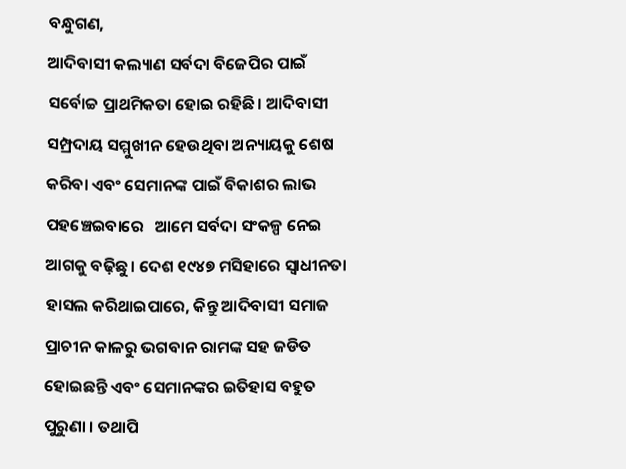ବନ୍ଧୁଗଣ,
ଆଦିବାସୀ କଲ୍ୟାଣ ସର୍ବଦା ବିଜେପିର ପାଇଁ ସର୍ବୋଚ୍ଚ ପ୍ରାଥମିକତା ହୋଇ ରହିଛି। ଆଦିବାସୀ ସମ୍ପ୍ରଦାୟ ସମ୍ମୁଖୀନ ହେଉଥିବା ଅନ୍ୟାୟକୁ ଶେଷ କରିବା ଏବଂ ସେମାନଙ୍କ ପାଇଁ ବିକାଶର ଲାଭ ପହଞ୍ଚେଇବାରେ   ଆମେ ସର୍ବଦା ସଂକଳ୍ପ ନେଇ ଆଗକୁ ବଢ଼ିଛୁ। ଦେଶ ୧୯୪୭ ମସିହାରେ ସ୍ୱାଧୀନତା ହାସଲ କରିଥାଇପାରେ, କିନ୍ତୁ ଆଦିବାସୀ ସମାଜ ପ୍ରାଚୀନ କାଳରୁ ଭଗବାନ ରାମଙ୍କ ସହ ଜଡିତ ହୋଇଛନ୍ତି ଏବଂ ସେମାନଙ୍କର ଇତିହାସ ବହୁତ ପୁରୁଣା । ତଥାପି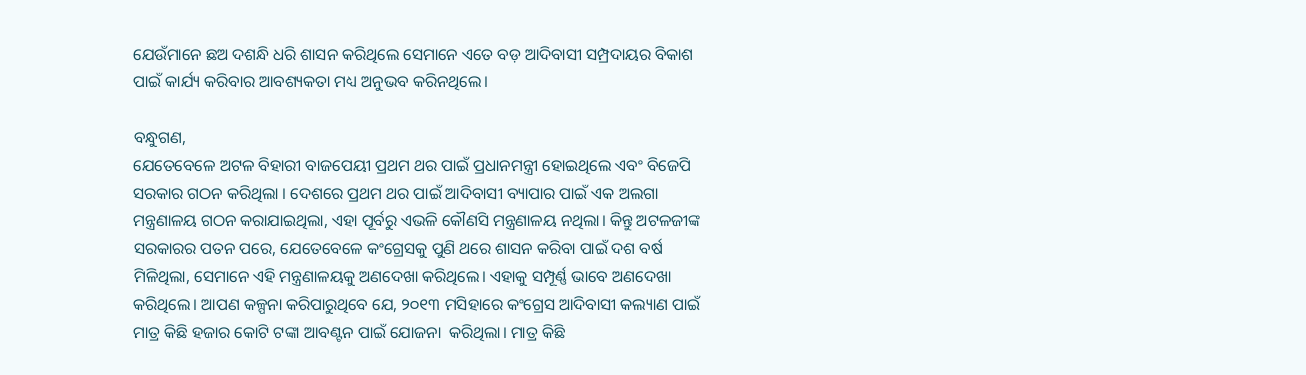ଯେଉଁମାନେ ଛଅ ଦଶନ୍ଧି ଧରି ଶାସନ କରିଥିଲେ ସେମାନେ ଏତେ ବଡ଼ ଆଦିବାସୀ ସମ୍ପ୍ରଦାୟର ବିକାଶ ପାଇଁ କାର୍ଯ୍ୟ କରିବାର ଆବଶ୍ୟକତା ମଧ୍ୟ ଅନୁଭବ କରିନଥିଲେ।

ବନ୍ଧୁଗଣ,
ଯେତେବେଳେ ଅଟଳ ବିହାରୀ ବାଜପେୟୀ ପ୍ରଥମ ଥର ପାଇଁ ପ୍ରଧାନମନ୍ତ୍ରୀ ହୋଇଥିଲେ ଏବଂ ବିଜେପି ସରକାର ଗଠନ କରିଥିଲା । ଦେଶରେ ପ୍ରଥମ ଥର ପାଇଁ ଆଦିବାସୀ ବ୍ୟାପାର ପାଇଁ ଏକ ଅଲଗା ମନ୍ତ୍ରଣାଳୟ ଗଠନ କରାଯାଇଥିଲା, ଏହା ପୂର୍ବରୁ ଏଭଳି କୌଣସି ମନ୍ତ୍ରଣାଳୟ ନଥିଲା। କିନ୍ତୁ ଅଟଳଜୀଙ୍କ ସରକାରର ପତନ ପରେ, ଯେତେବେଳେ କଂଗ୍ରେସକୁ ପୁଣି ଥରେ ଶାସନ କରିବା ପାଇଁ ଦଶ ବର୍ଷ ମିଳିଥିଲା, ସେମାନେ ଏହି ମନ୍ତ୍ରଣାଳୟକୁ ଅଣଦେଖା କରିଥିଲେ। ଏହାକୁ ସମ୍ପୂର୍ଣ୍ଣ ଭାବେ ଅଣଦେଖା କରିଥିଲେ। ଆପଣ କଳ୍ପନା କରିପାରୁଥିବେ ଯେ, ୨୦୧୩ ମସିହାରେ କଂଗ୍ରେସ ଆଦିବାସୀ କଲ୍ୟାଣ ପାଇଁ ମାତ୍ର କିଛି ହଜାର କୋଟି ଟଙ୍କା ଆବଣ୍ଟନ ପାଇଁ ଯୋଜନା  କରିଥିଲା। ମାତ୍ର କିଛି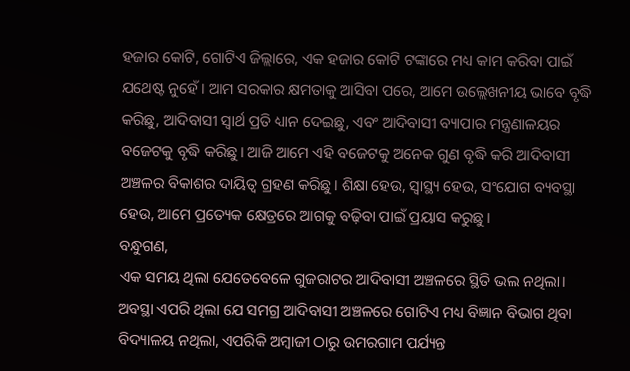ହଜାର କୋଟି, ଗୋଟିଏ ଜିଲ୍ଲାରେ, ଏକ ହଜାର କୋଟି ଟଙ୍କାରେ ମଧ୍ୟ କାମ କରିବା ପାଇଁ ଯଥେଷ୍ଟ ନୁହେଁ। ଆମ ସରକାର କ୍ଷମତାକୁ ଆସିବା ପରେ, ଆମେ ଉଲ୍ଲେଖନୀୟ ଭାବେ ବୃଦ୍ଧି କରିଛୁ, ଆଦିବାସୀ ସ୍ୱାର୍ଥ ପ୍ରତି ଧ୍ୟାନ ଦେଇଛୁ, ଏବଂ ଆଦିବାସୀ ବ୍ୟାପାର ମନ୍ତ୍ରଣାଳୟର ବଜେଟକୁ ବୃଦ୍ଧି କରିଛୁ। ଆଜି ଆମେ ଏହି ବଜେଟକୁ ଅନେକ ଗୁଣ ବୃଦ୍ଧି କରି ଆଦିବାସୀ ଅଞ୍ଚଳର ବିକାଶର ଦାୟିତ୍ୱ ଗ୍ରହଣ କରିଛୁ। ଶିକ୍ଷା ହେଉ, ସ୍ୱାସ୍ଥ୍ୟ ହେଉ, ସଂଯୋଗ ବ୍ୟବସ୍ଥା ହେଉ, ଆମେ ପ୍ରତ୍ୟେକ କ୍ଷେତ୍ରରେ ଆଗକୁ ବଢ଼ିବା ପାଇଁ ପ୍ରୟାସ କରୁଛୁ।
ବନ୍ଧୁଗଣ,
ଏକ ସମୟ ଥିଲା ଯେତେବେଳେ ଗୁଜରାଟର ଆଦିବାସୀ ଅଞ୍ଚଳରେ ସ୍ଥିତି ଭଲ ନଥିଲା। ଅବସ୍ଥା ଏପରି ଥିଲା ଯେ ସମଗ୍ର ଆଦିବାସୀ ଅଞ୍ଚଳରେ ଗୋଟିଏ ମଧ୍ୟ ବିଜ୍ଞାନ ବିଭାଗ ଥିବା ବିଦ୍ୟାଳୟ ନଥିଲା, ଏପରିକି ଅମ୍ବାଜୀ ଠାରୁ ଉମରଗାମ ପର୍ଯ୍ୟନ୍ତ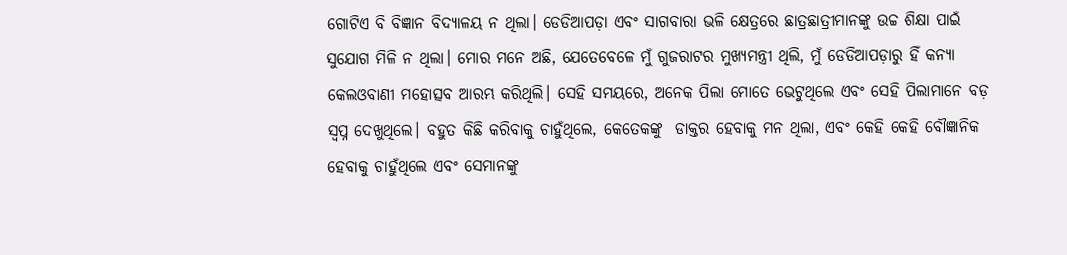ଗୋଟିଏ ବି ବିଜ୍ଞାନ ବିଦ୍ୟାଳୟ ନ ଥିଲା। ଡେଡିଆପଡ଼ା ଏବଂ ସାଗବାରା ଭଳି କ୍ଷେତ୍ରରେ ଛାତ୍ରଛାତ୍ରୀମାନଙ୍କୁ ଉଚ୍ଚ ଶିକ୍ଷା ପାଇଁ ସୁଯୋଗ ମିଳି ନ ଥିଲା। ମୋର ମନେ ଅଛି, ଯେତେବେଳେ ମୁଁ ଗୁଜରାଟର ମୁଖ୍ୟମନ୍ତ୍ରୀ ଥିଲି, ମୁଁ ଡେଡିଆପଡ଼ାରୁ ହିଁ କନ୍ୟା କେଲଓବାଣୀ ମହୋତ୍ସବ ଆରମ୍ଭ କରିଥିଲି। ସେହି ସମୟରେ, ଅନେକ ପିଲା ମୋତେ ଭେଟୁଥିଲେ ଏବଂ ସେହି ପିଲାମାନେ ବଡ଼ ସ୍ୱପ୍ନ ଦେଖୁଥିଲେ। ବହୁତ କିଛି କରିବାକୁ ଚାହୁଁଥିଲେ, କେତେକଙ୍କୁ  ଡାକ୍ତର ହେବାକୁ ମନ ଥିଲା, ଏବଂ କେହି କେହି ବୌଜ୍ଞାନିକ ହେବାକୁ ଚାହୁଁଥିଲେ ଏବଂ ସେମାନଙ୍କୁ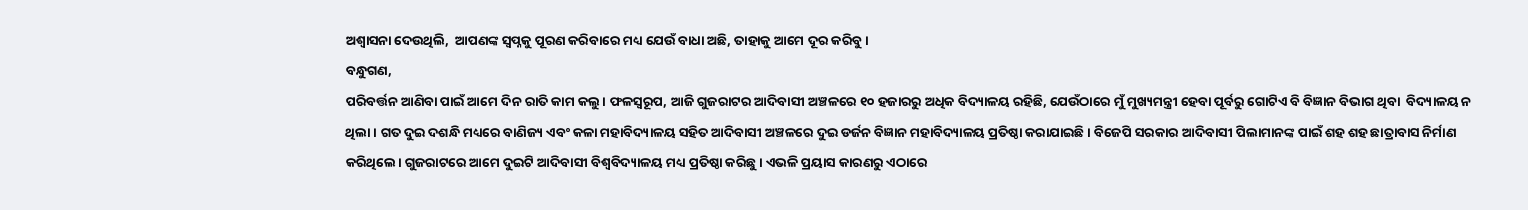ଅଶ୍ଵାସନା ଦେଉଥିଲି,  ଆପଣଙ୍କ ସ୍ଵପ୍ନକୁ ପୂରଣ କରିବାରେ ମଧ୍ୟ ଯେଉଁ ବାଧା ଅଛି, ତାହାକୁ ଆମେ ଦୂର କରିବୁ।
ବନ୍ଧୁଗଣ,
ପରିବର୍ତ୍ତନ ଆଣିବା ପାଇଁ ଆମେ ଦିନ ରାତି କାମ କଲୁ। ଫଳସ୍ୱରୂପ, ଆଜି ଗୁଜରାଟର ଆଦିବାସୀ ଅଞ୍ଚଳରେ ୧୦ ହଜାରରୁ ଅଧିକ ବିଦ୍ୟାଳୟ ରହିଛି, ଯେଉଁଠାରେ ମୁଁ ମୁଖ୍ୟମନ୍ତ୍ରୀ ହେବା ପୂର୍ବରୁ ଗୋଟିଏ ବି ବିଜ୍ଞାନ ବିଭାଗ ଥିବା  ବିଦ୍ୟାଳୟ ନ ଥିଲା। ଗତ ଦୁଇ ଦଶନ୍ଧି ମଧ୍ୟରେ ବାଣିଜ୍ୟ ଏବଂ କଳା ମହାବିଦ୍ୟାଳୟ ସହିତ ଆଦିବାସୀ ଅଞ୍ଚଳରେ ଦୁଇ ଡର୍ଜନ ବିଜ୍ଞାନ ମହାବିଦ୍ୟାଳୟ ପ୍ରତିଷ୍ଠା କରାଯାଇଛି। ବିଜେପି ସରକାର ଆଦିବାସୀ ପିଲାମାନଙ୍କ ପାଇଁ ଶହ ଶହ ଛାତ୍ରାବାସ ନିର୍ମାଣ କରିଥିଲେ। ଗୁଜରାଟରେ ଆମେ ଦୁଇଟି ଆଦିବାସୀ ବିଶ୍ୱବିଦ୍ୟାଳୟ ମଧ୍ୟ ପ୍ରତିଷ୍ଠା କରିଛୁ। ଏଭଳି ପ୍ରୟାସ କାରଣରୁ ଏଠାରେ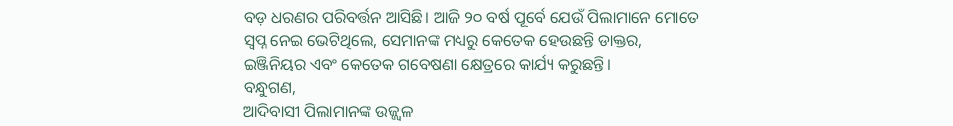ବଡ଼ ଧରଣର ପରିବର୍ତ୍ତନ ଆସିଛି। ଆଜି ୨୦ ବର୍ଷ ପୂର୍ବେ ଯେଉଁ ପିଲାମାନେ ମୋତେ ସ୍ୱପ୍ନ ନେଇ ଭେଟିଥିଲେ, ସେମାନଙ୍କ ମଧ୍ୟରୁ କେତେକ ହେଉଛନ୍ତି ଡାକ୍ତର, ଇଞ୍ଜିନିୟର ଏବଂ କେତେକ ଗବେଷଣା କ୍ଷେତ୍ରରେ କାର୍ଯ୍ୟ କରୁଛନ୍ତି।
ବନ୍ଧୁଗଣ,
ଆଦିବାସୀ ପିଲାମାନଙ୍କ ଉଜ୍ଜ୍ୱଳ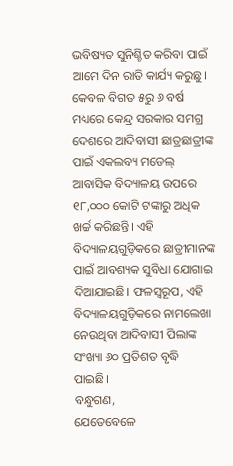ଭବିଷ୍ୟତ ସୁନିଶ୍ଚିତ କରିବା ପାଇଁ ଆମେ ଦିନ ରାତି କାର୍ଯ୍ୟ କରୁଛୁ। କେବଳ ବିଗତ ୫ରୁ ୬ ବର୍ଷ ମଧ୍ୟରେ କେନ୍ଦ୍ର ସରକାର ସମଗ୍ର ଦେଶରେ ଆଦିବାସୀ ଛାତ୍ରଛାତ୍ରୀଙ୍କ ପାଇଁ ଏକଲବ୍ୟ ମଡେଲ୍ ଆବାସିକ ବିଦ୍ୟାଳୟ ଉପରେ ୧୮,୦୦୦ କୋଟି ଟଙ୍କାରୁ ଅଧିକ ଖର୍ଚ୍ଚ କରିଛନ୍ତି। ଏହି ବିଦ୍ୟାଳୟଗୁଡ଼ିକରେ ଛାତ୍ରୀମାନଙ୍କ ପାଇଁ ଆବଶ୍ୟକ ସୁବିଧା ଯୋଗାଇ ଦିଆଯାଇଛି। ଫଳସ୍ୱରୂପ, ଏହି ବିଦ୍ୟାଳୟଗୁଡ଼ିକରେ ନାମଲେଖା ନେଉଥିବା ଆଦିବାସୀ ପିଲାଙ୍କ ସଂଖ୍ୟା ୬୦ ପ୍ରତିଶତ ବୃଦ୍ଧି ପାଇଛି।
ବନ୍ଧୁଗଣ,
ଯେତେବେଳେ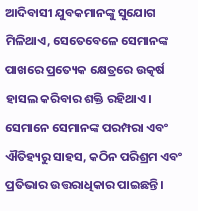ଆଦିବାସୀ ଯୁବକମାନଙ୍କୁ ସୁଯୋଗ ମିଳିଥାଏ, ସେତେବେଳେ ସେମାନଙ୍କ ପାଖରେ ପ୍ରତ୍ୟେକ କ୍ଷେତ୍ରରେ ଉତ୍କର୍ଷ ହାସଲ କରିବାର ଶକ୍ତି ରହିଥାଏ। ସେମାନେ ସେମାନଙ୍କ ପରମ୍ପରା ଏବଂ ଐତିହ୍ୟରୁ ସାହସ, କଠିନ ପରିଶ୍ରମ ଏବଂ ପ୍ରତିଭାର ଉତ୍ତରାଧିକାର ପାଇଛନ୍ତି।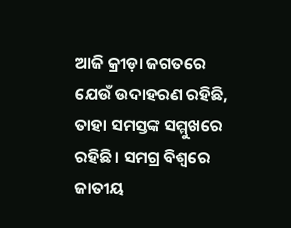ଆଜି କ୍ରୀଡ଼ା ଜଗତରେ ଯେଉଁ ଉଦାହରଣ ରହିଛି, ତାହା ସମସ୍ତଙ୍କ ସମ୍ମୁଖରେ ରହିଛି। ସମଗ୍ର ବିଶ୍ୱରେ ଜାତୀୟ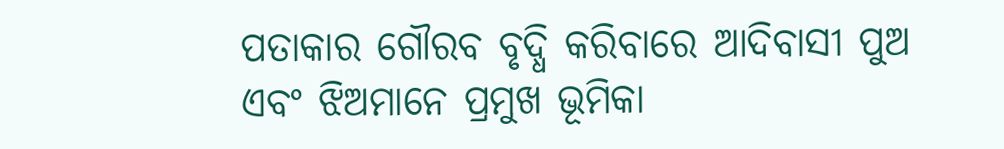ପତାକାର ଗୌରବ ବୃଦ୍ଧି କରିବାରେ ଆଦିବାସୀ ପୁଅ ଏବଂ ଝିଅମାନେ ପ୍ରମୁଖ ଭୂମିକା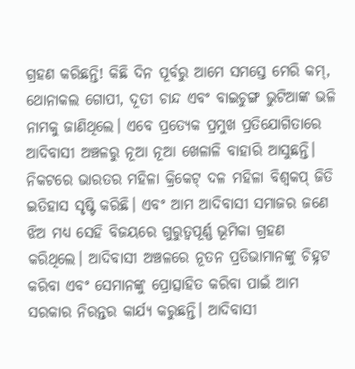ଗ୍ରହଣ କରିଛନ୍ତି! କିଛି ଦିନ ପୂର୍ବରୁ ଆମେ ସମସ୍ତେ ମେରି କମ୍, ଥୋନାକଲ ଗୋପୀ, ଦୂତୀ ଚାନ୍ଦ ଏବଂ ବାଇଚୁଙ୍ଗ ଭୁଟିଆଙ୍କ ଭଳି ନାମକୁ ଜାଣିଥିଲେ। ଏବେ ପ୍ରତ୍ୟେକ ପ୍ରମୁଖ ପ୍ରତିଯୋଗିତାରେ ଆଦିବାସୀ ଅଞ୍ଚଳରୁ ନୂଆ ନୂଆ ଖେଳାଳି ବାହାରି ଆସୁଛନ୍ତି। ନିକଟରେ ଭାରତର ମହିଳା କ୍ରିକେଟ୍ ଦଳ ମହିଳା ବିଶ୍ୱକପ୍ ଜିତି ଇତିହାସ ସୃଷ୍ଟି କରିଛି। ଏବଂ ଆମ ଆଦିବାସୀ ସମାଜର ଜଣେ ଝିଅ ମଧ୍ୟ ସେହି ବିଜୟରେ ଗୁରୁତ୍ୱପୂର୍ଣ୍ଣ ଭୂମିକା ଗ୍ରହଣ କରିଥିଲେ। ଆଦିବାସୀ ଅଞ୍ଚଳରେ ନୂତନ ପ୍ରତିଭାମାନଙ୍କୁ ଚିହ୍ନଟ କରିବା ଏବଂ ସେମାନଙ୍କୁ ପ୍ରୋତ୍ସାହିତ କରିବା ପାଇଁ ଆମ ସରକାର ନିରନ୍ତର କାର୍ଯ୍ୟ କରୁଛନ୍ତି। ଆଦିବାସୀ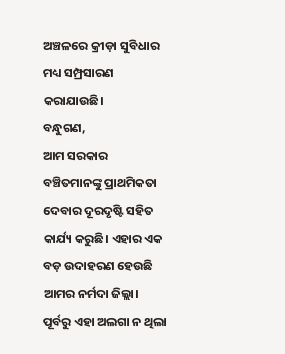ଅଞ୍ଚଳରେ କ୍ରୀଡ଼ା ସୁବିଧାର ମଧ୍ୟ ସମ୍ପ୍ରସାରଣ କରାଯାଉଛି।
ବନ୍ଧୁଗଣ,
ଆମ ସରକାର ବଞ୍ଚିତମାନଙ୍କୁ ପ୍ରାଥମିକତା ଦେବାର ଦୂରଦୃଷ୍ଟି ସହିତ କାର୍ଯ୍ୟ କରୁଛି। ଏହାର ଏକ ବଡ଼ ଉଦାହରଣ ହେଉଛି ଆମର ନର୍ମଦା ଜିଲ୍ଲା। ପୂର୍ବରୁ ଏହା ଅଲଗା ନ ଥିଲା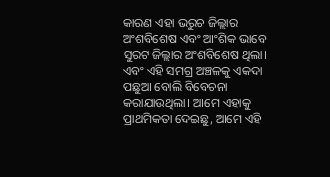କାରଣ ଏହା ଭରୁଚ ଜିଲ୍ଲାର ଅଂଶବିଶେଷ ଏବଂ ଆଂଶିକ ଭାବେ ସୁରଟ ଜିଲ୍ଲାର ଅଂଶବିଶେଷ ଥିଲା। ଏବଂ ଏହି ସମଗ୍ର ଅଞ୍ଚଳକୁ ଏକଦା ପଛୁଆ ବୋଲି ବିବେଚନା କରାଯାଉଥିଲା। ଆମେ ଏହାକୁ ପ୍ରାଥମିକତା ଦେଇଛୁ, ଆମେ ଏହି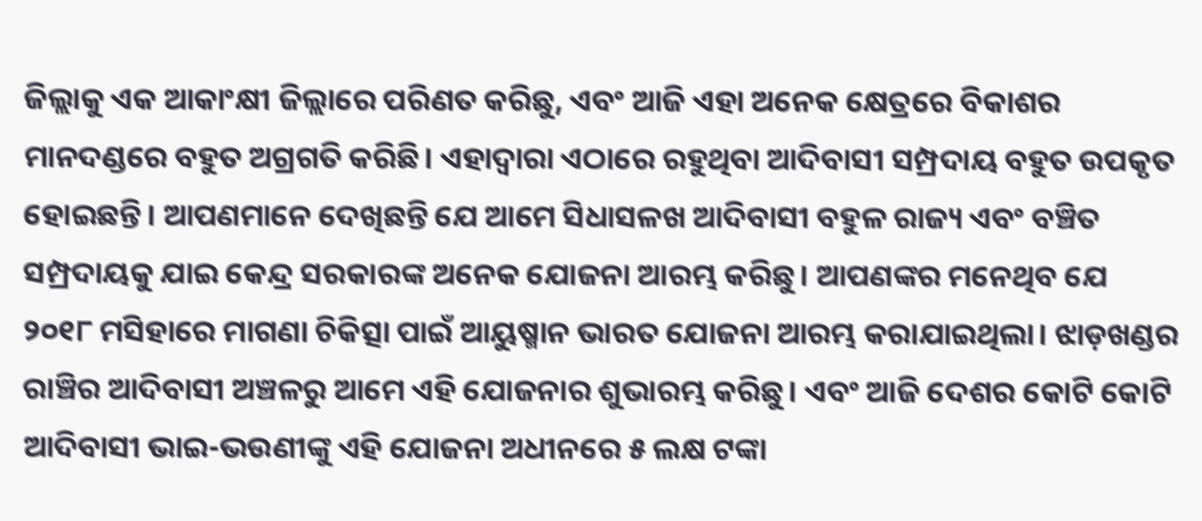ଜିଲ୍ଲାକୁ ଏକ ଆକାଂକ୍ଷୀ ଜିଲ୍ଲାରେ ପରିଣତ କରିଛୁ, ଏବଂ ଆଜି ଏହା ଅନେକ କ୍ଷେତ୍ରରେ ବିକାଶର ମାନଦଣ୍ଡରେ ବହୁତ ଅଗ୍ରଗତି କରିଛି। ଏହାଦ୍ୱାରା ଏଠାରେ ରହୁଥିବା ଆଦିବାସୀ ସମ୍ପ୍ରଦାୟ ବହୁତ ଉପକୃତ ହୋଇଛନ୍ତି। ଆପଣମାନେ ଦେଖିଛନ୍ତି ଯେ ଆମେ ସିଧାସଳଖ ଆଦିବାସୀ ବହୁଳ ରାଜ୍ୟ ଏବଂ ବଞ୍ଚିତ ସମ୍ପ୍ରଦାୟକୁ ଯାଇ କେନ୍ଦ୍ର ସରକାରଙ୍କ ଅନେକ ଯୋଜନା ଆରମ୍ଭ କରିଛୁ। ଆପଣଙ୍କର ମନେଥିବ ଯେ ୨୦୧୮ ମସିହାରେ ମାଗଣା ଚିକିତ୍ସା ପାଇଁ ଆୟୁଷ୍ମାନ ଭାରତ ଯୋଜନା ଆରମ୍ଭ କରାଯାଇଥିଲା। ଝାଡ଼ଖଣ୍ଡର ରାଞ୍ଚିର ଆଦିବାସୀ ଅଞ୍ଚଳରୁ ଆମେ ଏହି ଯୋଜନାର ଶୁଭାରମ୍ଭ କରିଛୁ। ଏବଂ ଆଜି ଦେଶର କୋଟି କୋଟି ଆଦିବାସୀ ଭାଇ-ଭଉଣୀଙ୍କୁ ଏହି ଯୋଜନା ଅଧୀନରେ ୫ ଲକ୍ଷ ଟଙ୍କା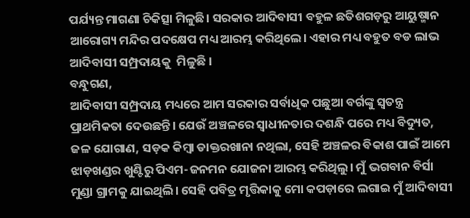ପର୍ଯ୍ୟନ୍ତ ମାଗଣା ଚିକିତ୍ସା ମିଳୁଛି। ସରକାର ଆଦିବାସୀ ବହୁଳ ଛତିଶଗଡ଼ରୁ ଆୟୁଷ୍ମାନ ଆରୋଗ୍ୟ ମନ୍ଦିର ପଦକ୍ଷେପ ମଧ୍ୟ ଆରମ୍ଭ କରିଥିଲେ। ଏହାର ମଧ୍ୟ ବହୁତ ବଡ ଲାଭ ଆଦିବାସୀ ସମ୍ପ୍ରଦାୟକୁ  ମିଳୁଛି ।
ବନ୍ଧୁଗଣ,
ଆଦିବାସୀ ସମ୍ପ୍ରଦାୟ ମଧ୍ୟରେ ଆମ ସରକାର ସର୍ବାଧିକ ପଛୁଆ ବର୍ଗଙ୍କୁ ସ୍ୱତନ୍ତ୍ର ପ୍ରାଥମିକତା ଦେଉଛନ୍ତି। ଯେଉଁ ଅଞ୍ଚଳରେ ସ୍ୱାଧୀନତାର ଦଶନ୍ଧି ପରେ ମଧ୍ୟ ବିଦ୍ୟୁତ, ଜଳ ଯୋଗାଣ, ସଡ଼କ କିମ୍ବା ଡାକ୍ତରଖାନା ନଥିଲା, ସେହି ଅଞ୍ଚଳର ବିକାଶ ପାଇଁ ଆମେ ଝାଡ଼ଖଣ୍ଡର ଖୁଣ୍ଟିରୁ ପିଏମ-ଜନମନ ଯୋଜନା ଆରମ୍ଭ କରିଥିଲୁ। ମୁଁ ଭଗବାନ ବିର୍ସା ମୁଣ୍ଡା ଗ୍ରାମକୁ ଯାଇଥିଲି। ସେହି ପବିତ୍ର ମୃତ୍ତିକାକୁ ମୋ କପଡ଼ାରେ ଲଗାଇ ମୁଁ ଆଦିବାସୀ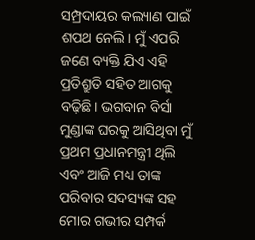ସମ୍ପ୍ରଦାୟର କଲ୍ୟାଣ ପାଇଁ ଶପଥ ନେଲି। ମୁଁ ଏପରି ଜଣେ ବ୍ୟକ୍ତି ଯିଏ ଏହି ପ୍ରତିଶ୍ରୁତି ସହିତ ଆଗକୁ ବଢ଼ିଛି। ଭଗବାନ ବିର୍ସା ମୁଣ୍ଡାଙ୍କ ଘରକୁ ଆସିଥିବା ମୁଁ ପ୍ରଥମ ପ୍ରଧାନମନ୍ତ୍ରୀ ଥିଲି ଏବଂ ଆଜି ମଧ୍ୟ ତାଙ୍କ ପରିବାର ସଦସ୍ୟଙ୍କ ସହ ମୋର ଗଭୀର ସମ୍ପର୍କ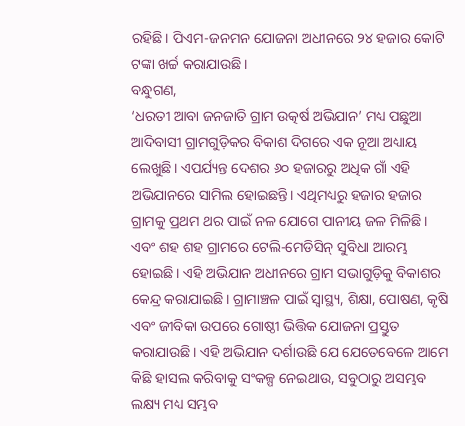ରହିଛି। ପିଏମ-ଜନମନ ଯୋଜନା ଅଧୀନରେ ୨୪ ହଜାର କୋଟି ଟଙ୍କା ଖର୍ଚ୍ଚ କରାଯାଉଛି।
ବନ୍ଧୁଗଣ,
‘ଧରତୀ ଆବା ଜନଜାତି ଗ୍ରାମ ଉତ୍କର୍ଷ ଅଭିଯାନ’ ମଧ୍ୟ ପଛୁଆ ଆଦିବାସୀ ଗ୍ରାମଗୁଡ଼ିକର ବିକାଶ ଦିଗରେ ଏକ ନୂଆ ଅଧ୍ୟାୟ ଲେଖୁଛି। ଏପର୍ଯ୍ୟନ୍ତ ଦେଶର ୬୦ ହଜାରରୁ ଅଧିକ ଗାଁ ଏହି ଅଭିଯାନରେ ସାମିଲ ହୋଇଛନ୍ତି। ଏଥିମଧ୍ୟରୁ ହଜାର ହଜାର ଗ୍ରାମକୁ ପ୍ରଥମ ଥର ପାଇଁ ନଳ ଯୋଗେ ପାନୀୟ ଜଳ ମିଳିଛି। ଏବଂ ଶହ ଶହ ଗ୍ରାମରେ ଟେଲି-ମେଡିସିନ୍ ସୁବିଧା ଆରମ୍ଭ ହୋଇଛି। ଏହି ଅଭିଯାନ ଅଧୀନରେ ଗ୍ରାମ ସଭାଗୁଡ଼ିକୁ ବିକାଶର କେନ୍ଦ୍ର କରାଯାଇଛି। ଗ୍ରାମାଞ୍ଚଳ ପାଇଁ ସ୍ୱାସ୍ଥ୍ୟ, ଶିକ୍ଷା, ପୋଷଣ, କୃଷି ଏବଂ ଜୀବିକା ଉପରେ ଗୋଷ୍ଠୀ ଭିତ୍ତିକ ଯୋଜନା ପ୍ରସ୍ତୁତ କରାଯାଉଛି। ଏହି ଅଭିଯାନ ଦର୍ଶାଉଛି ଯେ ଯେତେବେଳେ ଆମେ କିଛି ହାସଲ କରିବାକୁ ସଂକଳ୍ପ ନେଇଥାଉ, ସବୁଠାରୁ ଅସମ୍ଭବ ଲକ୍ଷ୍ୟ ମଧ୍ୟ ସମ୍ଭବ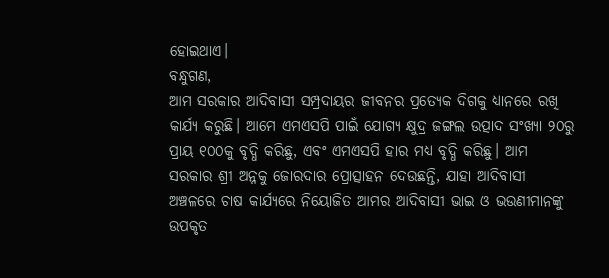ହୋଇଥାଏ।
ବନ୍ଧୁଗଣ,
ଆମ ସରକାର ଆଦିବାସୀ ସମ୍ପ୍ରଦାୟର ଜୀବନର ପ୍ରତ୍ୟେକ ଦିଗକୁ ଧ୍ୟାନରେ ରଖି କାର୍ଯ୍ୟ କରୁଛି। ଆମେ ଏମଏସପି ପାଇଁ ଯୋଗ୍ୟ କ୍ଷୁଦ୍ର ଜଙ୍ଗଲ ଉତ୍ପାଦ ସଂଖ୍ୟା ୨୦ରୁ ପ୍ରାୟ ୧୦୦କୁ ବୃଦ୍ଧି କରିଛୁ, ଏବଂ ଏମଏସପି ହାର ମଧ୍ୟ ବୃଦ୍ଧି କରିଛୁ। ଆମ ସରକାର ଶ୍ରୀ ଅନ୍ନକୁ ଜୋରଦାର ପ୍ରୋତ୍ସାହନ ଦେଉଛନ୍ତି, ଯାହା ଆଦିବାସୀ ଅଞ୍ଚଳରେ ଚାଷ କାର୍ଯ୍ୟରେ ନିୟୋଜିତ ଆମର ଆଦିବାସୀ ଭାଇ ଓ ଭଉଣୀମାନଙ୍କୁ ଉପକୃତ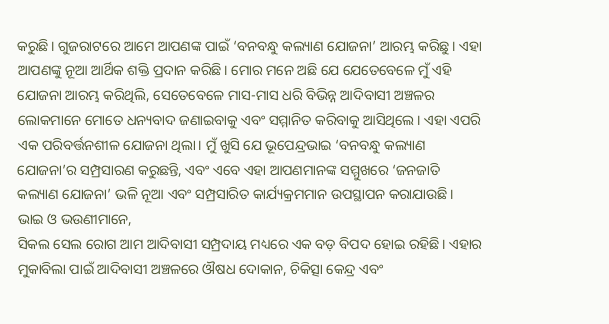କରୁଛି। ଗୁଜରାଟରେ ଆମେ ଆପଣଙ୍କ ପାଇଁ ‘ବନବନ୍ଧୁ କଲ୍ୟାଣ ଯୋଜନା’ ଆରମ୍ଭ କରିଛୁ। ଏହା ଆପଣଙ୍କୁ ନୂଆ ଆର୍ଥିକ ଶକ୍ତି ପ୍ରଦାନ କରିଛି। ମୋର ମନେ ଅଛି ଯେ ଯେତେବେଳେ ମୁଁ ଏହି ଯୋଜନା ଆରମ୍ଭ କରିଥିଲି, ସେତେବେଳେ ମାସ-ମାସ ଧରି ବିଭିନ୍ନ ଆଦିବାସୀ ଅଞ୍ଚଳର ଲୋକମାନେ ମୋତେ ଧନ୍ୟବାଦ ଜଣାଇବାକୁ ଏବଂ ସମ୍ମାନିତ କରିବାକୁ ଆସିଥିଲେ। ଏହା ଏପରି ଏକ ପରିବର୍ତ୍ତନଶୀଳ ଯୋଜନା ଥିଲା। ମୁଁ ଖୁସି ଯେ ଭୂପେନ୍ଦ୍ରଭାଇ ‘ବନବନ୍ଧୁ କଲ୍ୟାଣ ଯୋଜନା’ର ସମ୍ପ୍ରସାରଣ କରୁଛନ୍ତି, ଏବଂ ଏବେ ଏହା ଆପଣମାନଙ୍କ ସମ୍ମୁଖରେ ‘ଜନଜାତି କଲ୍ୟାଣ ଯୋଜନା’ ଭଳି ନୂଆ ଏବଂ ସମ୍ପ୍ରସାରିତ କାର୍ଯ୍ୟକ୍ରମମାନ ଉପସ୍ଥାପନ କରାଯାଉଛି।
ଭାଇ ଓ ଭଉଣୀମାନେ,
ସିକଲ ସେଲ ରୋଗ ଆମ ଆଦିବାସୀ ସମ୍ପ୍ରଦାୟ ମଧ୍ୟରେ ଏକ ବଡ଼ ବିପଦ ହୋଇ ରହିଛି। ଏହାର ମୁକାବିଲା ପାଇଁ ଆଦିବାସୀ ଅଞ୍ଚଳରେ ଔଷଧ ଦୋକାନ, ଚିକିତ୍ସା କେନ୍ଦ୍ର ଏବଂ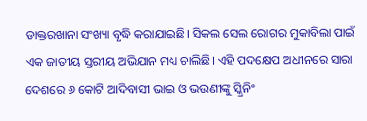ଡାକ୍ତରଖାନା ସଂଖ୍ୟା ବୃଦ୍ଧି କରାଯାଇଛି। ସିକଲ ସେଲ ରୋଗର ମୁକାବିଲା ପାଇଁ ଏକ ଜାତୀୟ ସ୍ତରୀୟ ଅଭିଯାନ ମଧ୍ୟ ଚାଲିଛି। ଏହି ପଦକ୍ଷେପ ଅଧୀନରେ ସାରା ଦେଶରେ ୬ କୋଟି ଆଦିବାସୀ ଭାଇ ଓ ଭଉଣୀଙ୍କୁ ସ୍କ୍ରିନିଂ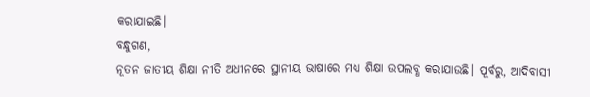କରାଯାଇଛି।
ବନ୍ଧୁଗଣ,
ନୂତନ ଜାତୀୟ ଶିକ୍ଷା ନୀତି ଅଧୀନରେ ସ୍ଥାନୀୟ ଭାଷାରେ ମଧ୍ୟ ଶିକ୍ଷା ଉପଲବ୍ଧ କରାଯାଉଛି। ପୂର୍ବରୁ, ଆଦିବାସୀ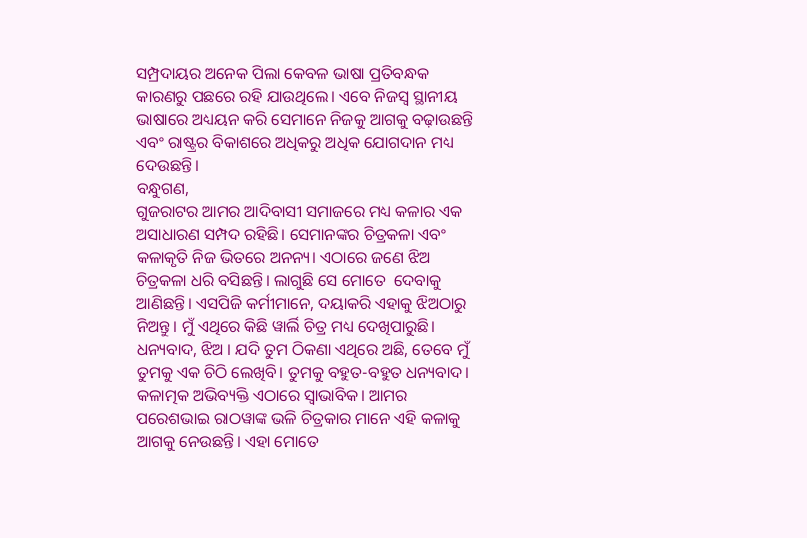ସମ୍ପ୍ରଦାୟର ଅନେକ ପିଲା କେବଳ ଭାଷା ପ୍ରତିବନ୍ଧକ କାରଣରୁ ପଛରେ ରହି ଯାଉଥିଲେ। ଏବେ ନିଜସ୍ୱ ସ୍ଥାନୀୟ ଭାଷାରେ ଅଧ୍ୟୟନ କରି ସେମାନେ ନିଜକୁ ଆଗକୁ ବଢ଼ାଉଛନ୍ତି ଏବଂ ରାଷ୍ଟ୍ରର ବିକାଶରେ ଅଧିକରୁ ଅଧିକ ଯୋଗଦାନ ମଧ୍ୟ ଦେଉଛନ୍ତି।
ବନ୍ଧୁଗଣ,
ଗୁଜରାଟର ଆମର ଆଦିବାସୀ ସମାଜରେ ମଧ୍ୟ କଳାର ଏକ ଅସାଧାରଣ ସମ୍ପଦ ରହିଛି। ସେମାନଙ୍କର ଚିତ୍ରକଳା ଏବଂ କଳାକୃତି ନିଜ ଭିତରେ ଅନନ୍ୟ। ଏଠାରେ ଜଣେ ଝିଅ ଚିତ୍ରକଳା ଧରି ବସିଛନ୍ତି। ଲାଗୁଛି ସେ ମୋତେ  ଦେବାକୁ ଆଣିଛନ୍ତି। ଏସପିଜି କର୍ମୀମାନେ, ଦୟାକରି ଏହାକୁ ଝିଅଠାରୁ ନିଅନ୍ତୁ। ମୁଁ ଏଥିରେ କିଛି ୱାର୍ଲି ଚିତ୍ର ମଧ୍ୟ ଦେଖିପାରୁଛି। ଧନ୍ୟବାଦ, ଝିଅ । ଯଦି ତୁମ ଠିକଣା ଏଥିରେ ଅଛି, ତେବେ ମୁଁ ତୁମକୁ ଏକ ଚିଠି ଲେଖିବି। ତୁମକୁ ବହୁତ-ବହୁତ ଧନ୍ୟବାଦ। କଳାତ୍ମକ ଅଭିବ୍ୟକ୍ତି ଏଠାରେ ସ୍ୱାଭାବିକ। ଆମର ପରେଶଭାଇ ରାଠୱାଙ୍କ ଭଳି ଚିତ୍ରକାର ମାନେ ଏହି କଳାକୁ ଆଗକୁ ନେଉଛନ୍ତି। ଏହା ମୋତେ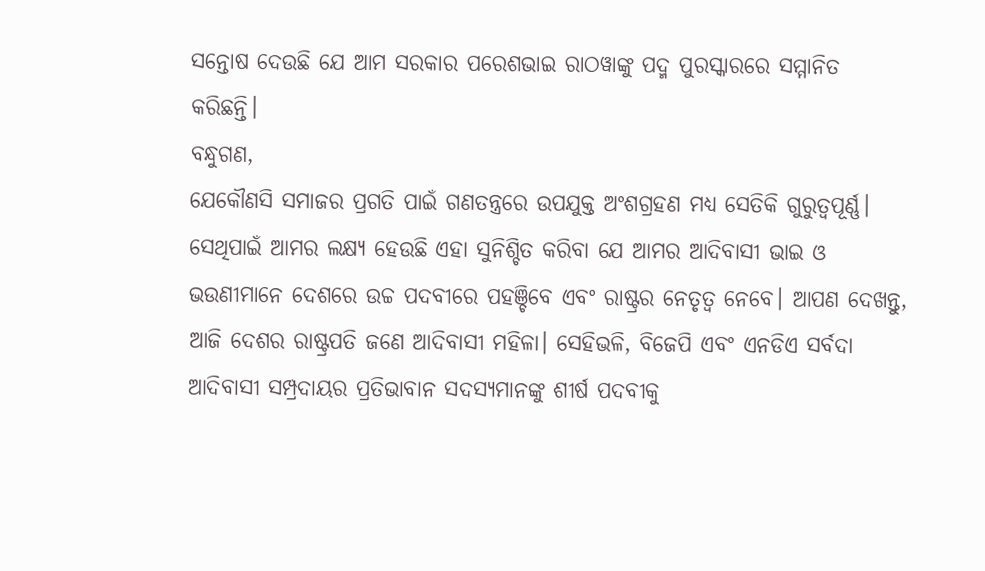ସନ୍ତୋଷ ଦେଉଛି ଯେ ଆମ ସରକାର ପରେଶଭାଇ ରାଠୱାଙ୍କୁ ପଦ୍ମ ପୁରସ୍କାରରେ ସମ୍ମାନିତ କରିଛନ୍ତି।
ବନ୍ଧୁଗଣ,
ଯେକୌଣସି ସମାଜର ପ୍ରଗତି ପାଇଁ ଗଣତନ୍ତ୍ରରେ ଉପଯୁକ୍ତ ଅଂଶଗ୍ରହଣ ମଧ୍ୟ ସେତିକି ଗୁରୁତ୍ୱପୂର୍ଣ୍ଣ। ସେଥିପାଇଁ ଆମର ଲକ୍ଷ୍ୟ ହେଉଛି ଏହା ସୁନିଶ୍ଚିତ କରିବା ଯେ ଆମର ଆଦିବାସୀ ଭାଇ ଓ ଭଉଣୀମାନେ ଦେଶରେ ଉଚ୍ଚ ପଦବୀରେ ପହଞ୍ଚିବେ ଏବଂ ରାଷ୍ଟ୍ରର ନେତୃତ୍ୱ ନେବେ। ଆପଣ ଦେଖନ୍ତୁ, ଆଜି ଦେଶର ରାଷ୍ଟ୍ରପତି ଜଣେ ଆଦିବାସୀ ମହିଳା। ସେହିଭଳି, ବିଜେପି ଏବଂ ଏନଡିଏ ସର୍ବଦା ଆଦିବାସୀ ସମ୍ପ୍ରଦାୟର ପ୍ରତିଭାବାନ ସଦସ୍ୟମାନଙ୍କୁ ଶୀର୍ଷ ପଦବୀକୁ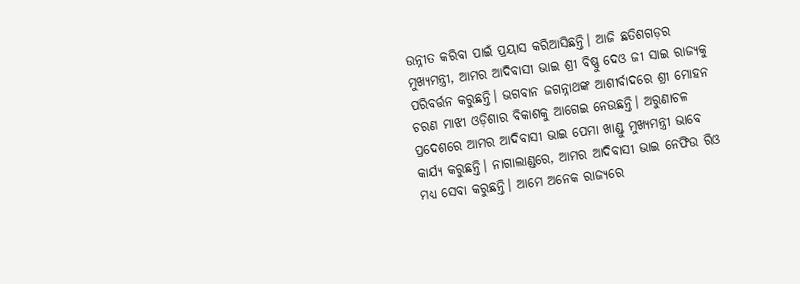ଉନ୍ନୀତ କରିବା ପାଇଁ ପ୍ରୟାସ କରିଆସିଛନ୍ତି। ଆଜି ଛତିଶଗଡ଼ର ମୁଖ୍ୟମନ୍ତ୍ରୀ, ଆମର ଆଦିବାସୀ ଭାଇ ଶ୍ରୀ ବିଷ୍ଣୁ ଦେଓ ଜୀ ସାଇ ରାଜ୍ୟକୁ ପରିବର୍ତ୍ତନ କରୁଛନ୍ତି। ଭଗବାନ ଜଗନ୍ନାଥଙ୍କ ଆଶୀର୍ବାଦରେ ଶ୍ରୀ ମୋହନ ଚରଣ ମାଝୀ ଓଡ଼ିଶାର ବିକାଶକୁ ଆଗେଇ ନେଉଛନ୍ତି। ଅରୁଣାଚଳ ପ୍ରଦେଶରେ ଆମର ଆଦିବାସୀ ଭାଇ ପେମା ଖାଣ୍ଡୁ ମୁଖ୍ୟମନ୍ତ୍ରୀ ଭାବେ କାର୍ଯ୍ୟ କରୁଛନ୍ତି। ନାଗାଲାଣ୍ଡରେ, ଆମର ଆଦିବାସୀ ଭାଇ ନେଫିଉ ରିଓ ମଧ୍ୟ ସେବା କରୁଛନ୍ତି। ଆମେ ଅନେକ ରାଜ୍ୟରେ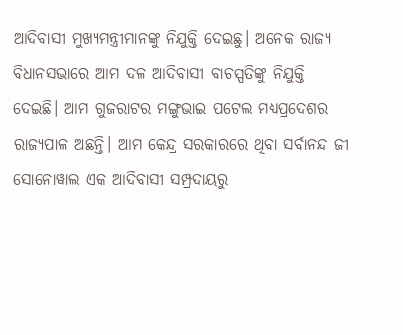ଆଦିବାସୀ ମୁଖ୍ୟମନ୍ତ୍ରୀମାନଙ୍କୁ ନିଯୁକ୍ତି ଦେଇଛୁ। ଅନେକ ରାଜ୍ୟ ବିଧାନସଭାରେ ଆମ ଦଳ ଆଦିବାସୀ ବାଚସ୍ପତିଙ୍କୁ ନିଯୁକ୍ତି ଦେଇଛି। ଆମ ଗୁଜରାଟର ମଙ୍ଗୁଭାଇ ପଟେଲ ମଧ୍ୟପ୍ରଦେଶର ରାଜ୍ୟପାଳ ଅଛନ୍ତି। ଆମ କେନ୍ଦ୍ର ସରକାରରେ ଥିବା ସର୍ବାନନ୍ଦ ଜୀ ସୋନୋୱାଲ ଏକ ଆଦିବାସୀ ସମ୍ପ୍ରଦାୟରୁ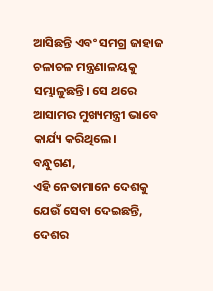ଆସିଛନ୍ତି ଏବଂ ସମଗ୍ର ଜାହାଜ ଚଳାଚଳ ମନ୍ତ୍ରଣାଳୟକୁ ସମ୍ଭାଳୁଛନ୍ତି। ସେ ଥରେ ଆସାମର ମୁଖ୍ୟମନ୍ତ୍ରୀ ଭାବେ କାର୍ଯ୍ୟ କରିଥିଲେ।
ବନ୍ଧୁଗଣ,
ଏହି ନେତାମାନେ ଦେଶକୁ ଯେଉଁ ସେବା ଦେଇଛନ୍ତି, ଦେଶର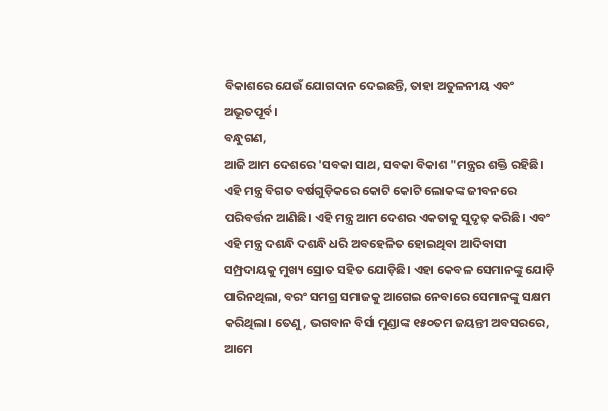ବିକାଶରେ ଯେଉଁ ଯୋଗଦାନ ଦେଇଛନ୍ତି, ତାହା ଅତୁଳନୀୟ ଏବଂ ଅଭୂତପୂର୍ବ।
ବନ୍ଧୁଗଣ,
ଆଜି ଆମ ଦେଶରେ 'ସବକା ସାଥ, ସବକା ବିକାଶ "ମନ୍ତ୍ରର ଶକ୍ତି ରହିଛି। ଏହି ମନ୍ତ୍ର ବିଗତ ବର୍ଷଗୁଡ଼ିକରେ କୋଟି କୋଟି ଲୋକଙ୍କ ଜୀବନରେ ପରିବର୍ତ୍ତନ ଆଣିଛି। ଏହି ମନ୍ତ୍ର ଆମ ଦେଶର ଏକତାକୁ ସୁଦୃଢ଼ କରିଛି। ଏବଂ ଏହି ମନ୍ତ୍ର ଦଶନ୍ଧି ଦଶନ୍ଧି ଧରି ଅବହେଳିତ ହୋଇଥିବା ଆଦିବାସୀ ସମ୍ପ୍ରଦାୟକୁ ମୁଖ୍ୟ ସ୍ରୋତ ସହିତ ଯୋଡ଼ିଛି। ଏହା କେବଳ ସେମାନଙ୍କୁ ଯୋଡ଼ି ପାରିନଥିଲା, ବରଂ ସମଗ୍ର ସମାଜକୁ ଆଗେଇ ନେବାରେ ସେମାନଙ୍କୁ ସକ୍ଷମ କରିଥିଲା। ତେଣୁ, ଭଗବାନ ବିର୍ସା ମୁଣ୍ଡାଙ୍କ ୧୫୦ତମ ଜୟନ୍ତୀ ଅବସରରେ, ଆମେ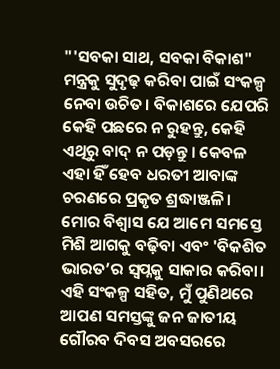"'ସବକା ସାଥ, ସବକା ବିକାଶ" ମନ୍ତ୍ରକୁ ସୁଦୃଢ଼ କରିବା ପାଇଁ ସଂକଳ୍ପ ନେବା ଉଚିତ। ବିକାଶରେ ଯେପରି କେହି ପଛରେ ନ ରୁହନ୍ତୁ, କେହି ଏଥିରୁ ବାଦ୍ ନ ପଡ଼ନ୍ତୁ । କେବଳ ଏହା ହିଁ ହେବ ଧରତୀ ଆବାଙ୍କ ଚରଣରେ ପ୍ରକୃତ ଶ୍ରଦ୍ଧାଞ୍ଜଳି। ମୋର ବିଶ୍ୱାସ ଯେ ଆମେ ସମସ୍ତେ ମିଶି ଆଗକୁ ବଢ଼ିବା ଏବଂ 'ବିକଶିତ ଭାରତ’ର ସ୍ୱପ୍ନକୁ ସାକାର କରିବା। ଏହି ସଂକଳ୍ପ ସହିତ, ମୁଁ ପୁଣିଥରେ ଆପଣ ସମସ୍ତଙ୍କୁ ଜନ ଜାତୀୟ ଗୌରବ ଦିବସ ଅବସରରେ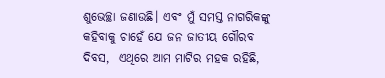ଶୁଭେଚ୍ଛା ଜଣାଉଛି। ଏବଂ ମୁଁ ସମସ୍ତ ନାଗରିକଙ୍କୁ କହିବାକୁ ଚାହେଁ ଯେ ଜନ ଜାତୀୟ ଗୌରବ ଦିବସ,  ଏଥିରେ ଆମ ମାଟିର ମହକ ରହିଛି,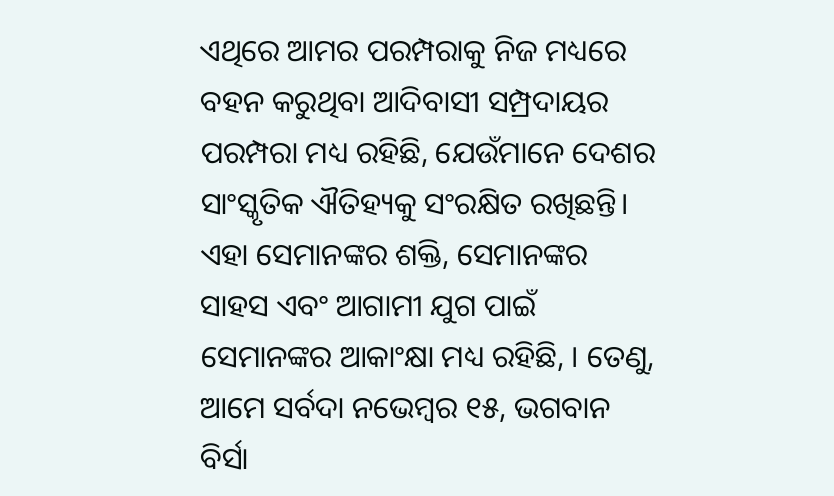ଏଥିରେ ଆମର ପରମ୍ପରାକୁ ନିଜ ମଧ୍ୟରେ ବହନ କରୁଥିବା ଆଦିବାସୀ ସମ୍ପ୍ରଦାୟର ପରମ୍ପରା ମଧ୍ୟ ରହିଛି, ଯେଉଁମାନେ ଦେଶର ସାଂସ୍କୃତିକ ଐତିହ୍ୟକୁ ସଂରକ୍ଷିତ ରଖିଛନ୍ତି। ଏହା ସେମାନଙ୍କର ଶକ୍ତି, ସେମାନଙ୍କର ସାହସ ଏବଂ ଆଗାମୀ ଯୁଗ ପାଇଁ ସେମାନଙ୍କର ଆକାଂକ୍ଷା ମଧ୍ୟ ରହିଛି, । ତେଣୁ, ଆମେ ସର୍ବଦା ନଭେମ୍ବର ୧୫, ଭଗବାନ ବିର୍ସା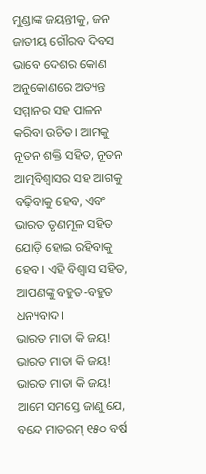ମୁଣ୍ଡାଙ୍କ ଜୟନ୍ତୀକୁ, ଜନ ଜାତୀୟ ଗୌରବ ଦିବସ ଭାବେ ଦେଶର କୋଣ ଅନୁକୋଣରେ ଅତ୍ୟନ୍ତ ସମ୍ମାନର ସହ ପାଳନ କରିବା ଉଚିତ। ଆମକୁ ନୂତନ ଶକ୍ତି ସହିତ, ନୂତନ ଆତ୍ମବିଶ୍ୱାସର ସହ ଆଗକୁ ବଢ଼ିବାକୁ ହେବ, ଏବଂ ଭାରତ ତୃଣମୂଳ ସହିତ ଯୋଡ଼ି ହୋଇ ରହିବାକୁ ହେବ। ଏହି ବିଶ୍ୱାସ ସହିତ, ଆପଣଙ୍କୁ ବହୁତ-ବହୁତ ଧନ୍ୟବାଦ।
ଭାରତ ମାତା କି ଜୟ!
ଭାରତ ମାତା କି ଜୟ!
ଭାରତ ମାତା କି ଜୟ!
ଆମେ ସମସ୍ତେ ଜାଣୁ ଯେ, ବନ୍ଦେ ମାତରମ୍ ୧୫୦ ବର୍ଷ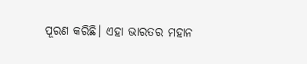ପୂରଣ କରିଛି। ଏହା ଭାରତର ମହାନ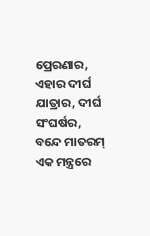ପ୍ରେରଣାର, ଏହାର ଦୀର୍ଘ ଯାତ୍ରାର, ଦୀର୍ଘ ସଂଘର୍ଷର,  ବନ୍ଦେ ମାତରମ୍ ଏକ ମନ୍ତ୍ରରେ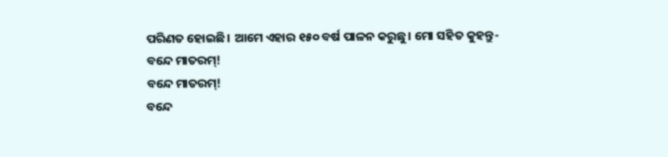ପରିଣତ ହୋଇଛି। ଆମେ ଏହାର ୧୫୦ ବର୍ଷ ପାଳନ କରୁଛୁ। ମୋ ସହିତ କୁହନ୍ତୁ-
ବନ୍ଦେ ମାତରମ୍!
ବନ୍ଦେ ମାତରମ୍!
ବନ୍ଦେ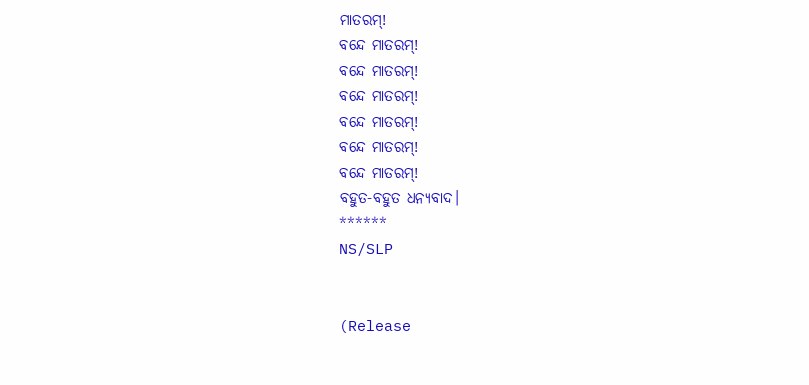ମାତରମ୍!
ବନ୍ଦେ ମାତରମ୍!
ବନ୍ଦେ ମାତରମ୍!
ବନ୍ଦେ ମାତରମ୍!
ବନ୍ଦେ ମାତରମ୍!
ବନ୍ଦେ ମାତରମ୍!
ବନ୍ଦେ ମାତରମ୍!
ବହୁତ-ବହୁତ ଧନ୍ୟବାଦ।
******
NS/SLP


(Release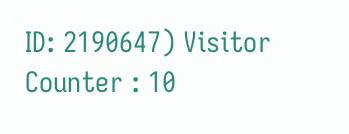ID: 2190647) Visitor Counter : 10